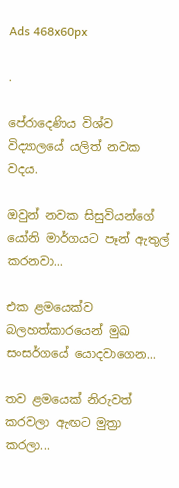Ads 468x60px

.

පේරාදෙණිය විශ්ව විද්‍යාලයේ යලිත් නවක වදය.

ඔවුන් නවක සිසුවියන්ගේ යෝනි මාර්ගයට පෑන් ඇතුල් කරනවා...

එක ළමයෙක්ව බලහත්කාරයෙන් මුඛ සංසර්ගයේ යොදවාගෙන...

තව ළමයෙක් නිරුවත් කරවලා ඇඟට මුත්‍රා කරලා...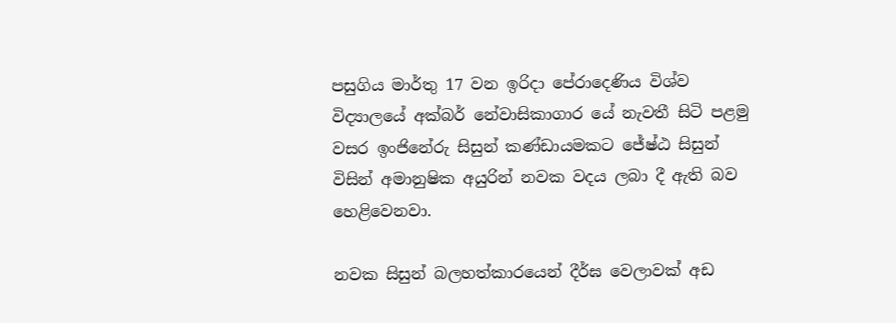පසුගිය මාර්තු 17 වන ඉරිදා පේරාදෙණිය විශ්ව විද්‍යාලයේ අක්බර් නේවාසිකාගාර යේ නැවතී සිටි පළමු වසර ඉංජිනේරු සිසුන් කණ්ඩායමකට ජේෂ්ඨ සිසුන් විසින් අමානුෂික අයුරින් නවක වදය ලබා දී ඇති බව හෙළිවෙනවා.

නවක සිසුන් බලහත්කාරයෙන් දීර්ඝ වෙලාවක් අඩ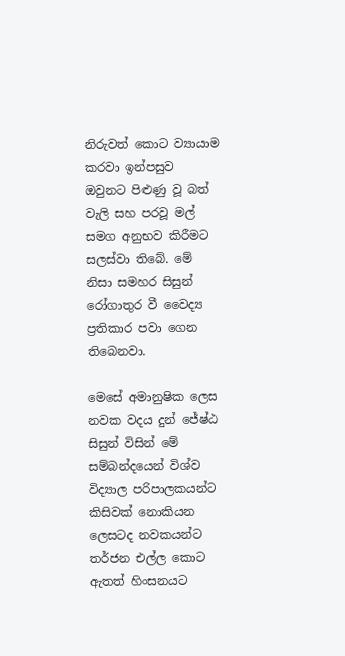නිරුවත් කොට ව්‍යායාම කරවා ඉන්පසුව ඔවුනට පිළුණු වූ බත් වැලි සහ පරවූ මල් සමග අනුභව කිරීමට සලස්වා තිබේ. මේ නිසා සමහර සිසුන් රෝගාතුර වී වෛද්‍ය ප්‍රතිකාර පවා ගෙන තිබෙනවා.

මෙසේ අමානුෂික ලෙස නවක වදය දුන් ජේෂ්ඨ සිසුන් විසින් මේ සම්බන්දයෙන් විශ්ව විද්‍යාල පරිපාලකයන්ට කිසිවක් නොකියන ලෙසටද නවකයන්ට තර්ජන එල්ල කොට ඇතත් හිංසනයට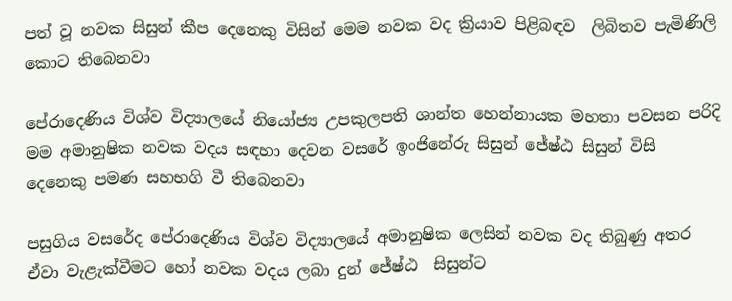පත් වූ නවක සිසුන් කීප දෙනෙකු විසින් මෙම නවක වද ක්‍රියාව පිළිබඳව  ලිබිතව පැමිණිලි කොට තිබෙනවා

පේරාදෙණිය විශ්ව විද්‍යාලයේ නියෝජ්‍ය උපකුලපති ශාන්ත හෙන්නායක මහතා පවසන පරිදි මම අමානුෂික නවක වදය සඳහා දෙවන වසරේ ඉංජිනේරු සිසුන් ජේෂ්ඨ සිසුන් විසි දෙනෙකු පමණ සහභගි වී තිබෙනවා

පසුගිය වසරේද පේරාදෙණිය විශ්ව විද්‍යාලයේ අමානුෂික ලෙසින් නවක වද තිබුණු අතර ඒවා වැළැක්වීමට හෝ නවක වදය ලබා දුන් ජේෂ්ඨ  සිසුන්ට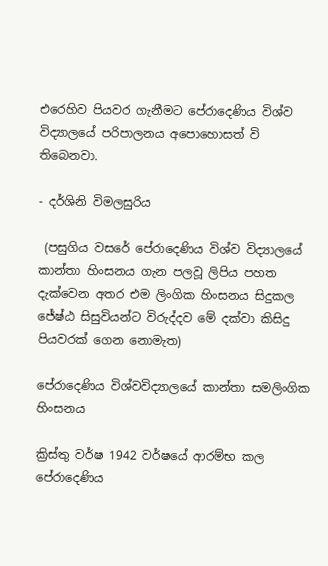එරෙහිව පියවර ගැනීමට පේරාදෙණිය විශ්ව විද්‍යාලයේ පරිපාලනය අපොහොසත් වි තිබෙනවා.

- දර්ශිනි විමලසුරිය

 (පසුගිය වසරේ පේරාදෙණිය විශ්ව විද්‍යාලයේ කාන්තා හිංසනය ගැන පලවූ ලිපිය පහත දැක්වෙන අතර එම ලිංගික හිංසනය සිදුකල ජේෂ්ඨ සිසුවියන්ට විරුද්දව මේ දක්වා කිසිදු පියවරක් ගෙන නොමැත)

පේරාදෙණිය‍ විශ්වවිද්‍යාලයේ කාන්තා සමලිංගික හිංසනය

ක්‍රිස්තු වර්ෂ 1942 වර්ෂයේ ආරම්භ කල පේරාදෙණිය‍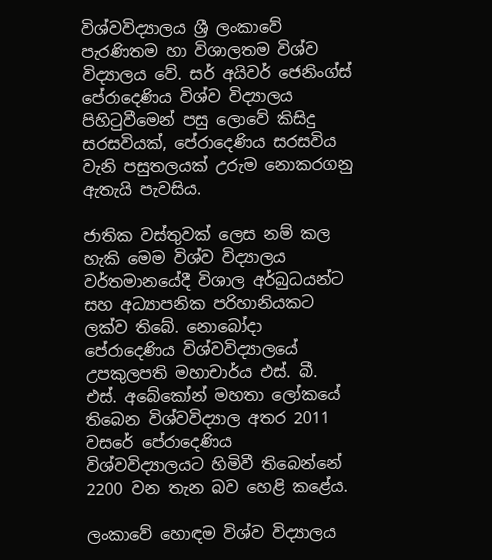විශ්වවිද්‍යාලය ශ්‍රී ලංකාවේ පැරණිතම හා විශාලතම විශ්ව විද්‍යාලය වේ. සර් අයිවර් ජෙනිංග්ස් පේරාදෙණිය විශ්ව විද්‍යාලය පිහිටුවීමෙන් පසු ලොවේ කිසිදු සරසවියක්, පේරාදෙණිය සරසවිය වැනි පසුතලයක් උරුම නොකරගනු ඇතැයි පැවසිය.

ජාතික වස්තුවක් ලෙස නම් කල හැකි මෙම විශ්ව විද්‍යාලය වර්තමානයේදී විශාල අර්බුධයන්ට සහ අධ්‍යාපනික පරිහානියකට ලක්ව තිබේ. නොබෝදා පේරාදෙණිය විශ්වවිද්‍යාලයේ උපකුලපති මහාචාර්ය එස්‌. බී. එස්‌. අබේකෝන් මහතා ලෝකයේ තිබෙන විශ්වවිද්‍යාල අතර 2011 වසරේ පේරාදෙණිය විශ්වවිද්‍යාලයට හිමිවී තිබෙන්නේ 2200 වන තැන බව හෙළි කළේය.

ලංකාවේ හොඳම විශ්ව විද්‍යාලය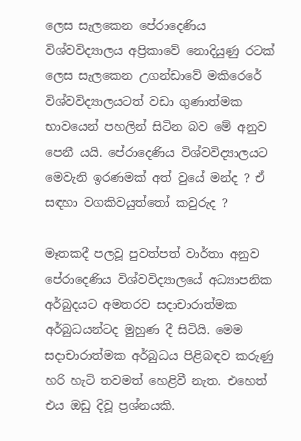ලෙස සැලකෙන පේරාදෙණිය විශ්වවිද්‍යාලය අප්‍රිකාවේ නොදියුණු රටක් ලෙස සැලකෙන උගන්ඩාවේ මකිරෙරේ විශ්වවිද්‍යාලයටත් වඩා ගුණාත්මක භාවයෙන් පහලින් සිටින බව මේ අනුව පෙනී යයි. පේරාදෙණිය‍ විශ්වවිද්‍යාලයට මෙවැනි ඉරණමක් අත් වුයේ මන්ද ? ඒ සඳහා වගකිවයුත්තෝ කවුරුද ?

මෑතකදී පලවූ පුවත්පත් වාර්තා අනුව පේරාදෙණිය‍ විශ්වවිද්‍යාලයේ අධ්‍යාපනික අර්බුදයට අමතරව සදාචාරාත්මක අර්බුධයන්ටද මුහුණ දී සිටියි. මෙම සදාචාරාත්මක අර්බුධය පිළිබඳව කරුණු හරි හැටි තවමත් හෙළිවී නැත. එහෙත් එය ඔඩු දිවූ ප්‍රශ්නයකි.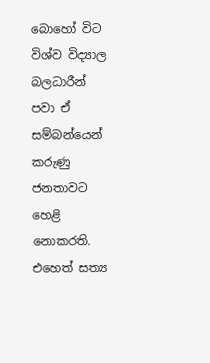බොහෝ විට විශ්ව විද්‍යාල බලධාරීන් පවා ඒ සම්බන්යෙන් කරුණු ජනතාවට හෙළි නොකරති. එහෙත් සත්‍ය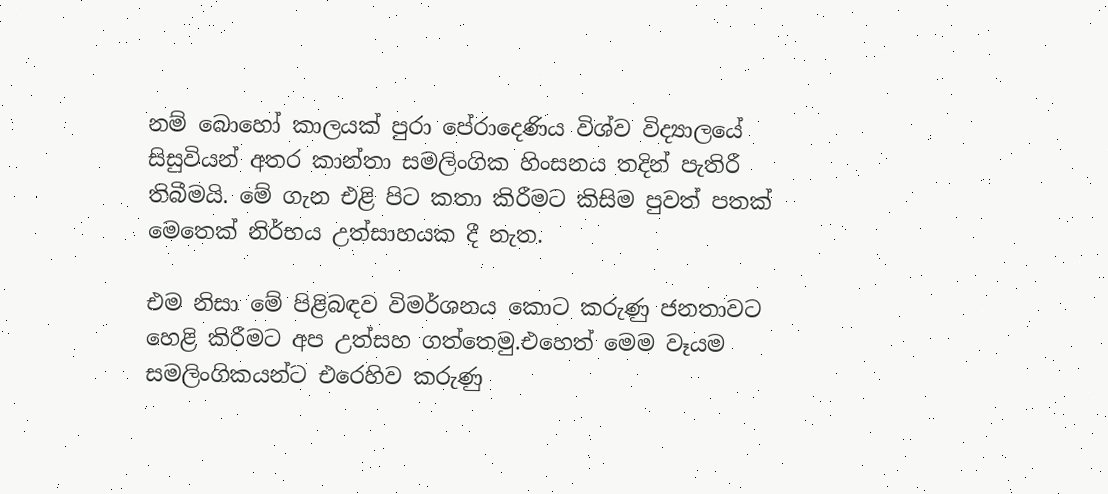නම් බොහෝ කාලයක් පුරා පේරාදෙණිය‍ විශ්ව විද්‍යාලයේ සිසුවියන් අතර කාන්තා සමලිංගික හිංසනය තදින් පැතිරී තිබීමයි. මේ ගැන එළි පිට කතා කිරීමට කිසිම පුවත් පතක් මෙතෙක් නිර්භය උත්සාහයක දී නැත.

එම නිසා මේ පිළිබඳව විමර්ශනය කොට කරුණු ජනතාවට හෙළි කිරීමට අප උත්සහ ගත්තෙමු.එහෙත් මෙම වෑයම සමලිංගිකයන්ට එරෙහිව කරුණු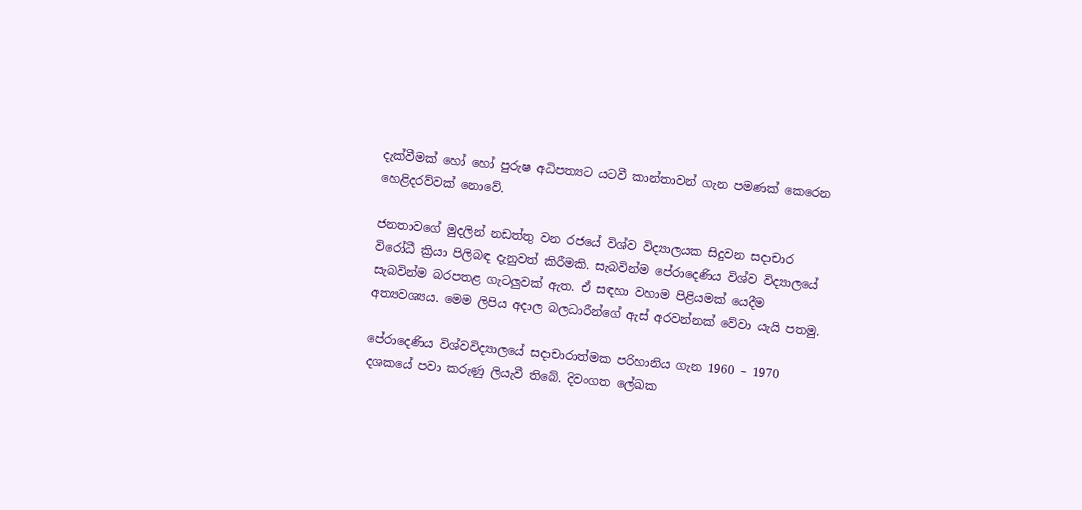දැක්වීමක් හෝ හෝ පුරුෂ අධිපත්‍යට යටවී කාන්තාවන් ගැන පමණක් කෙරෙන හෙළිදරව්වක් නොවේ.

ජනතාවගේ මුදලින් නඩත්තු වන රජයේ විශ්ව විද්‍යාලයක සිදුවන සදාචාර විරෝධී ක්‍රියා පිලිබඳ දැනුවත් කිරීමකි. සැබවින්ම පේරාදෙණිය විශ්ව විද්‍යාලයේ සැබවින්ම බරපතළ ගැටලුවක් ඇත. ඒ සඳහා වහාම පිළියමක් යෙදීම අත්‍යවශ්‍යය. මෙම ලිපිය අදාල බලධාරීන්ගේ ඇස් අරවන්නක් වේවා යැයි පතමු.

පේරාදෙණිය‍ විශ්වවිද්‍යාලයේ සදාචාරාත්මක පරිහානිය ගැන 1960 – 1970 දශකයේ පවා කරුණු ලියැවී තිබේ. දිවංගත ලේඛක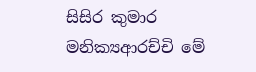සිසිර කුමාර මනික්‍යආරච්චි මේ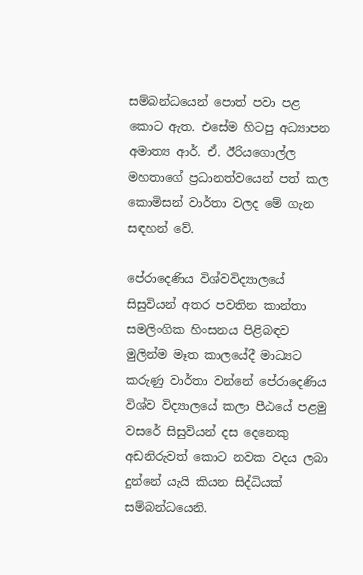සම්බන්ධයෙන් පොත් පවා පළ කොට ඇත. එසේම හිටපු අධ්‍යාපන අමාත්‍ය ආර්. ඒ. ඊරියගොල්ල මහතාගේ ප්‍රධානත්වයෙන් පත් කල කොමිසන් වාර්තා වලද මේ ගැන සඳහන් වේ.

පේරාදෙණිය‍ විශ්වවිද්‍යාලයේ සිසුවියන් අතර පවතින කාන්තා සමලිංගික හිංසනය පිළිබඳව මුලින්ම මෑත කාලයේදී මාධ්‍යට කරුණු වාර්තා වන්නේ පේරාදෙණිය විශ්ව විද්‍යාලයේ කලා පීඨයේ පළමු වසරේ සිසුවියන් දස දෙනෙකු අඩනිරුවත් කොට නවක වදය ලබා දුන්නේ යැයි කියන සිද්ධියක් සම්බන්ධයෙනි.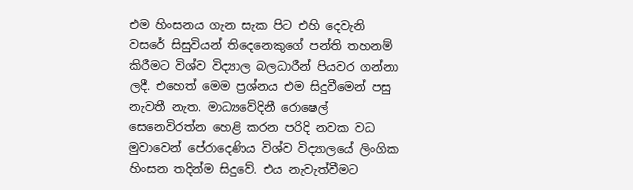එම හිංසනය ගැන සැක පිට එහි දෙවැනි වසරේ සිසුවියන් තිදෙනෙකුගේ පන්ති තහනම් කිරීමට විශ්ව විද්‍යාල බලධාරීන් පියවර ගන්නා ලදී. එහෙත් මෙම ප්‍රශ්නය එම සිදුවීමෙන් පසු නැවතී නැත. මාධ්‍යවේදිනී රොෂෙල් සෙනෙවිරත්න හෙළි කරන පරිදි නවක වධ මුවාවෙන් පේරාදෙණිය විශ්ව විද්‍යාලයේ ලිංගික හිංසන තදින්ම සිදුවේ. එය නැවැත්වීමට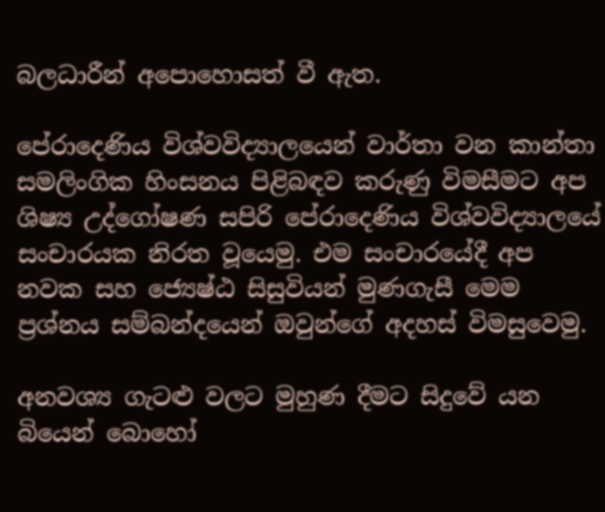බලධාරීන් අපොහොසත් වී ඇත.

පේරාදෙණිය‍ විශ්වවිද්‍යාලයෙන් වාර්තා වන කාන්තා සමලිංගික හිංසනය පිළිබඳව කරුණු විමසීමට අප ශිෂ්‍ය උද්ගෝෂණ සපිරි පේරාදෙණිය‍ විශ්වවිද්‍යාලයේ සංචාරයක නිරත වූයෙමු. එම සංචාරයේදී අප නවක සහ ජ්‍යෙෂ්ඨ සිසුවියන් මුණගැසී මෙම ප්‍රශ්නය සම්බන්දයෙන් ඔවුන්ගේ අදහස් විමසුවෙමු.

අනවශ්‍ය ගැටළු වලට මුහුණ දීමට සිදුවේ යන බියෙන් බොහෝ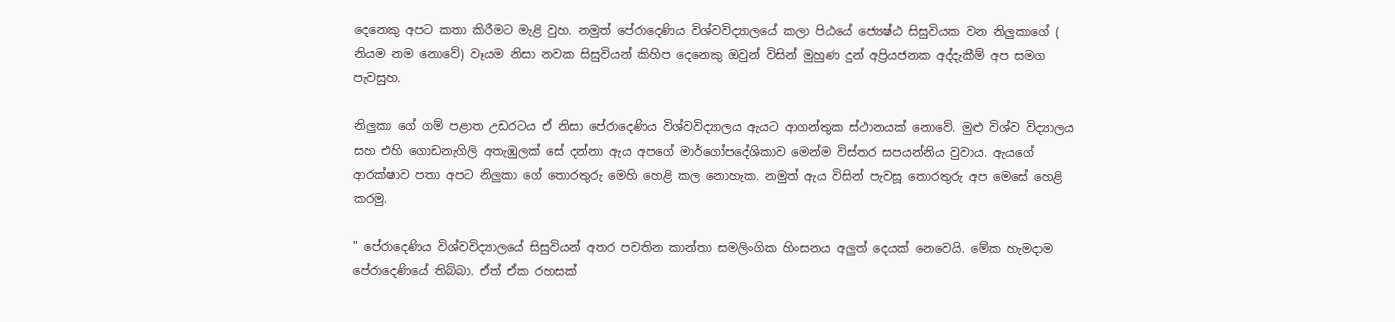දෙනෙකු අපට කතා කිරීමට මැළි වුහ. නමුත් පේරාදෙණිය‍ විශ්වවිද්‍යාලයේ කලා පිඨයේ ජ්‍යෙෂ්ඨ සිසුවියක වන නිලුකාගේ ( නියම නම නොවේ) වෑයම නිසා නවක සිසුවියන් කිහිප දෙනෙකු ඔවුන් විසින් මුහුණ දුන් අප්‍රියජනක අද්දැකීම් අප සමග පැවසුහ.

නිලුකා ගේ ගම් පළාත උඩරටය ඒ නිසා පේරාදෙණිය‍ විශ්වවිද්‍යාලය ඇයට ආගන්තුක ස්ථානයක් නොවේ. මුළු විශ්ව විද්‍යාලය සහ එහි ගොඩනැගිලි අතැඹුලක් සේ දන්නා ඇය අපගේ මාර්ගෝපදේශිකාව මෙන්ම විස්තර සපයන්නිය වුවාය. ඇයගේ ආරක්ෂාව පතා අපට නිලුකා ගේ තොරතුරු මෙහි හෙළි කල නොහැක. නමුත් ඇය විසින් පැවසූ තොරතුරු අප මෙසේ හෙළි කරමු.

" පේරාදෙණිය‍ විශ්වවිද්‍යාලයේ සිසුවියන් අතර පවතින කාන්තා සමලිංගික හිංසනය අලුත් දෙයක් නෙවෙයි. මේක හැමදාම පේරාදෙණියේ තිබ්බා. ඒත් ඒක රහසක්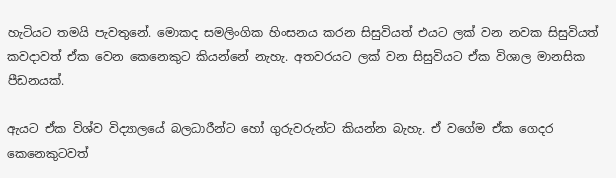හැටියට තමයි පැවතුනේ. මොකද සමලිංගික හිංසනය කරන සිසුවියත් එයට ලක් වන නවක සිසුවියත් කවදාවත් ඒක වෙන කෙනෙකුට කියන්නේ නැහැ. අතවරයට ලක් වන සිසුවියට ඒක විශාල මානසික පීඩනයක්.

ඇයට ඒක විශ්ව විද්‍යාලයේ බලධාරීන්ට හෝ ගුරුවරුන්ට කියන්න බැහැ. ඒ වගේම ඒක ගෙදර කෙනෙකුටවත්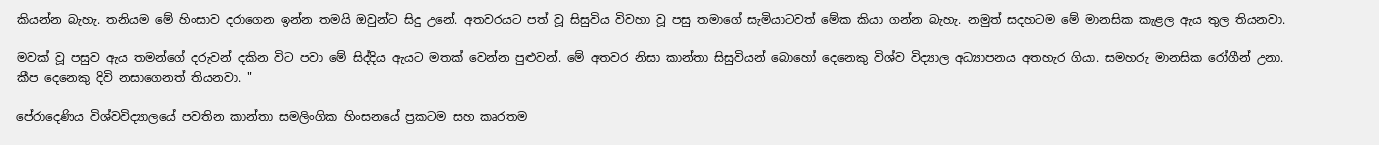කියන්න බැහැ. තනියම මේ හිංසාව දරාගෙන ඉන්න තමයි ඔවුන්ට සිදු උනේ. අතවරයට පත් වූ සිසුවිය විවහා වූ පසු තමාගේ සැමියාටවත් මේක කියා ගන්න බැහැ. නමුත් සදහටම මේ මානසික කැළල ඇය තුල තියනවා.

මවක් වූ පසුව ඇය තමන්ගේ දරුවන් දකින විට පවා මේ සිද්දිය ඇයට මතක් වෙන්න පුළුවන්. මේ අතවර නිසා කාන්තා සිසුවියන් බොහෝ දෙනෙකු විශ්ව විද්‍යාල අධ්‍යාපනය අතහැර ගියා. සමහරු මානසික රෝගීන් උනා. කීප දෙනෙකු දිවි නසාගෙනත් තියනවා. "

පේරාදෙණිය‍ විශ්වවිද්‍යාලයේ පවතින කාන්තා සමලිංගික හිංසනයේ ප්‍රකටම සහ කෘරතම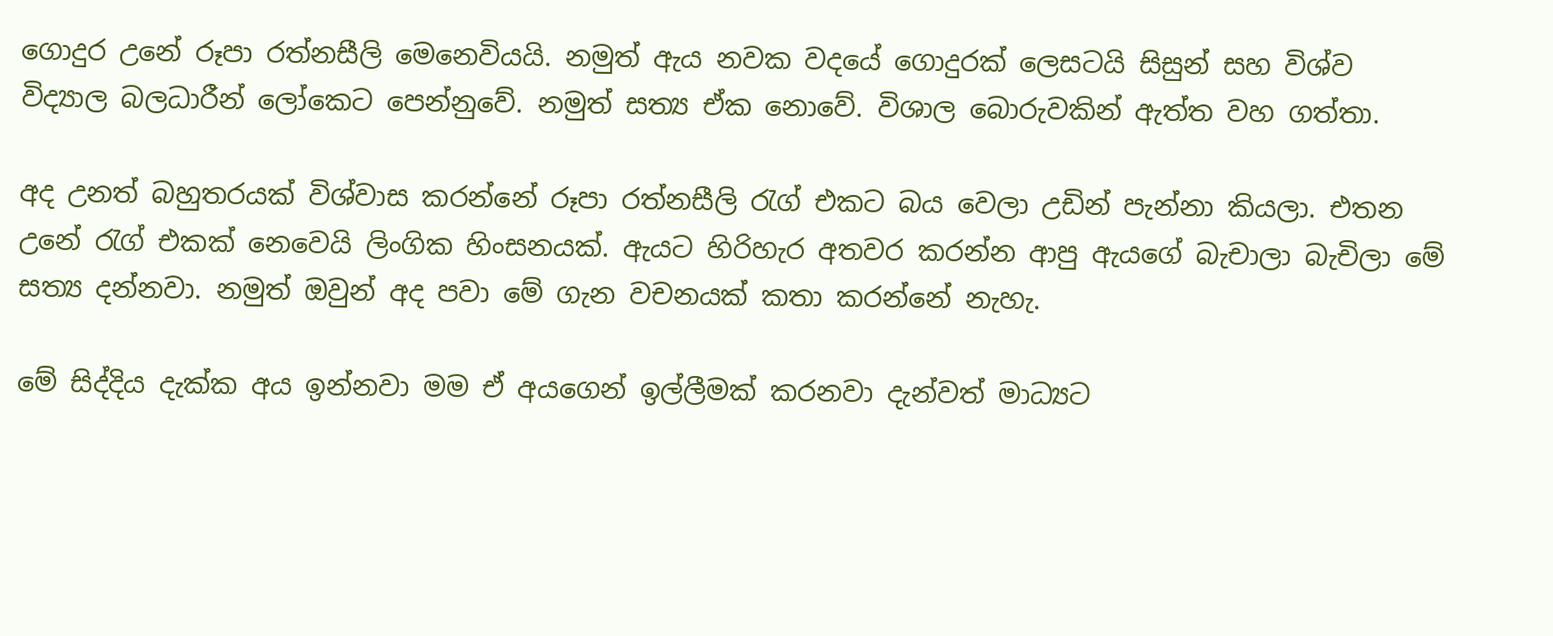ගොදුර උනේ රූපා රත්නසීලි මෙනෙවියයි. නමුත් ඇය නවක වදයේ ගොදුරක් ලෙසටයි සිසුන් සහ විශ්ව විද්‍යාල බලධාරීන් ලෝකෙට පෙන්නුවේ. නමුත් සත්‍ය ඒක නොවේ. විශාල බොරුවකින් ඇත්ත වහ ගත්තා.

අද උනත් බහුතරයක් විශ්වාස කරන්නේ රූපා රත්නසීලි රැග් එකට බය වෙලා උඩින් පැන්නා කියලා. එතන උනේ රැග් එකක් නෙවෙයි ලිංගික හිංසනයක්. ඇයට හිරිහැර අතවර කරන්න ආපු ඇයගේ බැචාලා බැචිලා මේ සත්‍ය දන්නවා. නමුත් ඔවුන් අද පවා මේ ගැන වචනයක් කතා කරන්නේ නැහැ.

මේ සිද්දිය දැක්ක අය ඉන්නවා මම ඒ අයගෙන් ඉල්ලීමක් කරනවා දැන්වත් මාධ්‍යට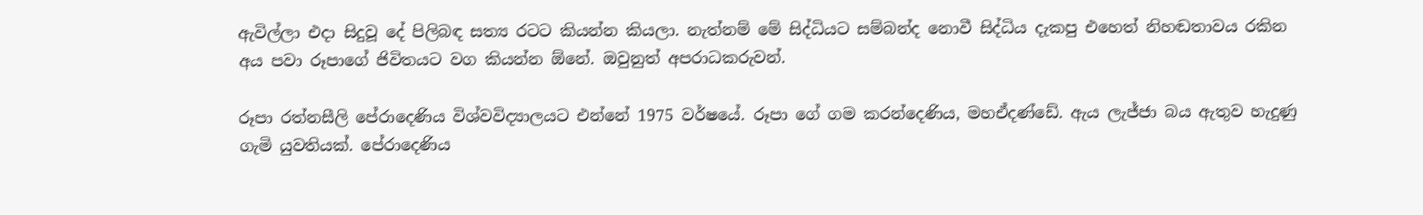ඇවිල්ලා එදා සිදුවූ දේ පිලිබඳ සත්‍ය රටට කියන්න කියලා. නැත්නම් මේ සිද්ධියට සම්බන්ද නොවී සිද්ධිය දැකපු එහෙත් නිහඬතාවය රකින අය පවා රූපාගේ ජිවිතයට වග කියන්න ඕනේ. ඔවුනුත් අපරාධකරුවන්.

රූපා රත්නසීලි පේරාදෙණිය‍ විශ්වවිද්‍යාලයට එන්නේ 1975 වර්ෂයේ. රූපා ගේ ගම කරන්දෙණිය, මහඒදණ්ඩේ. ඇය ලැජ්ජා බය ඇතුව හැදුණු ගැමි යුවතියක්. පේරාදෙණිය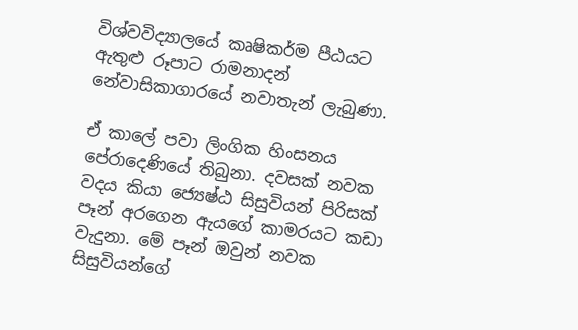විශ්වවිද්‍යාලයේ කෘෂිකර්ම පීඨයට ඇතුළු රූපාට රාමනාදන් නේවාසිකාගාරයේ නවාතැන් ලැබුණා.

ඒ කාලේ පවා ලිංගික හිංසනය පේරාදෙණියේ තිබුනා. දවසක් නවක වදය කියා ජ්‍යෙෂ්ඨ සිසුවියන් පිරිසක් පෑන් අරගෙන ඇයගේ කාමරයට කඩා වැදුනා. මේ පෑන් ඔවුන් නවක සිසුවියන්ගේ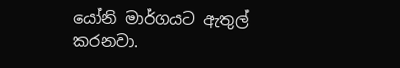යෝනි මාර්ගයට ඇතුල් කරනවා.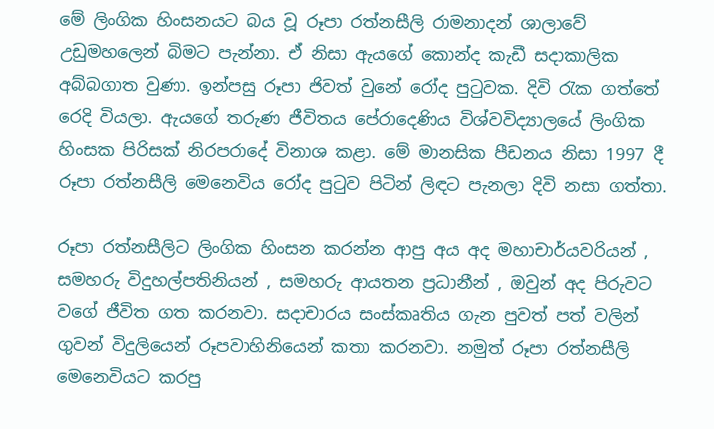මේ ලිංගික හිංසනයට බය වූ රූපා රත්නසීලි රාමනාදන් ශාලාවේ උඩුමහලෙන් බිමට පැන්නා. ඒ නිසා ඇයගේ කොන්ද කැඩී සදාකාලික අබ්බගාත වුණා. ඉන්පසු රූපා ජිවත් වුනේ රෝද පුටුවක. දිවි රැක ගත්තේ රෙදි වියලා. ඇයගේ තරුණ ජීවිතය පේරාදෙණිය‍ විශ්වවිද්‍යාලයේ ලිංගික හිංසක පිරිසක් නිරපරාදේ විනාශ කළා. මේ මානසික පීඩනය නිසා 1997 දී රූපා රත්නසීලි මෙනෙවිය රෝද පුටුව පිටින් ලිඳට පැනලා දිවි නසා ගත්තා.

රූපා රත්නසීලිට ලිංගික හිංසන කරන්න ආපු අය අද මහාචාර්යවරියන් , සමහරු විදුහල්පතිනියන් , සමහරු ආයතන ප්‍රධානීන් , ඔවුන් අද පිරුවට වගේ ජීවිත ගත කරනවා. සදාචාරය සංස්කෘතිය ගැන පුවත් පත් වලින් ගුවන් විදුලියෙන් රූපවාහිනියෙන් කතා කරනවා. නමුත් රූපා රත්නසීලි මෙනෙවියට කරපු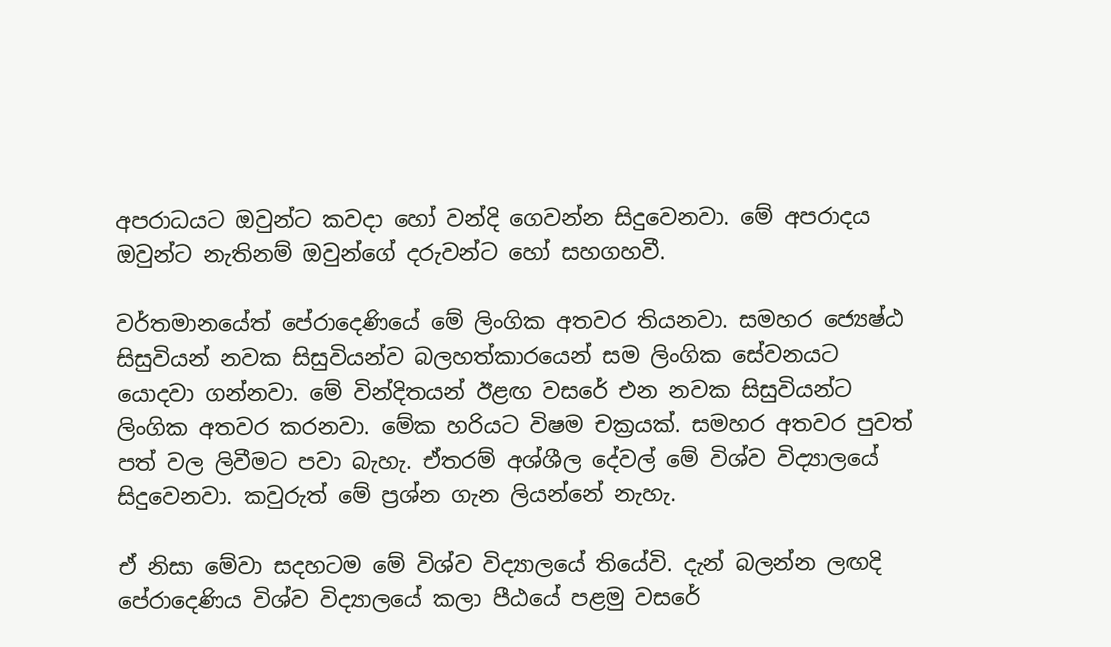අපරාධයට ඔවුන්ට කවදා හෝ වන්දි ගෙවන්න සිදුවෙනවා. මේ අපරාදය ඔවුන්ට නැතිනම් ඔවුන්ගේ දරුවන්ට හෝ සහගහවී.

වර්තමානයේත් පේරාදෙණියේ මේ ලිංගික අතවර තියනවා. සමහර ජ්‍යෙෂ්ඨ සිසුවියන් නවක සිසුවියන්ව බලහත්කාරයෙන් සම ලිංගික සේවනයට යොදවා ගන්නවා. මේ වින්දිතයන් ඊළඟ වසරේ එන නවක සිසුවියන්ට ලිංගික අතවර කරනවා. මේක හරියට විෂම චක්‍රයක්. සමහර අතවර පුවත් පත් වල ලිවීමට පවා බැහැ. ඒතරම් අශ්ශීල දේවල් මේ විශ්ව විද්‍යාලයේ සිදුවෙනවා. කවුරුත් මේ ප්‍රශ්න ගැන ලියන්නේ නැහැ.

ඒ නිසා මේවා සදහටම මේ විශ්ව විද්‍යාලයේ තියේවි. දැන් බලන්න ලඟදි පේරාදෙණිය විශ්ව විද්‍යාලයේ කලා පීඨයේ පළමු වසරේ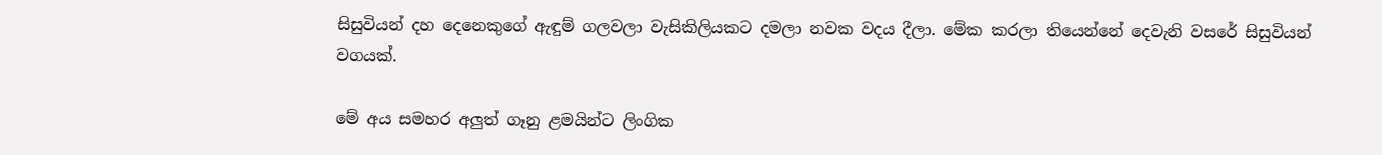සිසුවියන් දහ දෙනෙකුගේ ඇඳුම් ගලවලා වැසිකිලියකට දමලා නවක වදය දීලා. මේක කරලා තියෙන්නේ දෙවැනි වසරේ සිසුවියන් වගයක්.

මේ අය සමහර අලුත් ගෑනු ළමයින්ට ලිංගික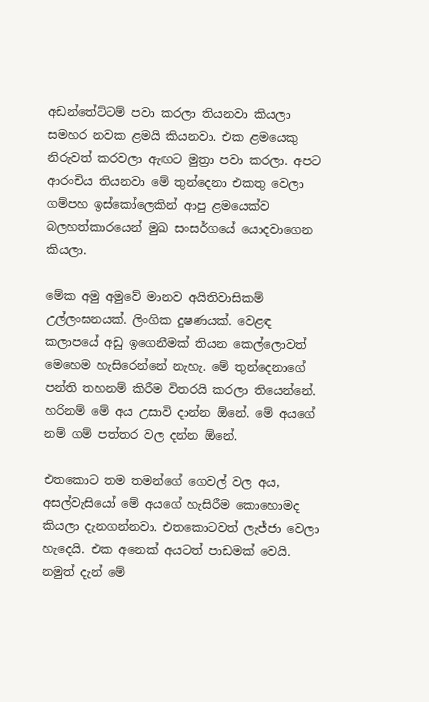අඩන්තේට්ටම් පවා කරලා තියනවා කියලා සමහර නවක ළමයි කියනවා. එක ළමයෙකු නිරුවත් කරවලා ඇඟට මුත්‍රා පවා කරලා. අපට ආරංචිය තියනවා මේ තුන්දෙනා එකතු වෙලා ගම්පහ ඉස්කෝලෙකින් ආපු ළමයෙක්ව බලහත්කාරයෙන් මුඛ සංසර්ගයේ යොදවාගෙන කියලා.

මේක අමු අමුවේ මානව අයිතිවාසිකම් උල්ලංඝනයක්. ලිංගික දුෂණයක්. වෙළඳ කලාපයේ අඩු ඉගෙනීමක් තියන කෙල්ලොවත් මෙහෙම හැසිරෙන්නේ නැහැ. මේ තුන්දෙනාගේ පන්ති තහනම් කිරීම විතරයි කරලා තියෙන්නේ. හරිනම් මේ අය උසාවි දාන්න ඕනේ. මේ අයගේ නම් ගම් පත්තර වල දන්න ඕනේ.

එතකොට තම තමන්ගේ ගෙවල් වල අය, අසල්වැසියෝ මේ අයගේ හැසිරීම කොහොමද කියලා දැනගන්නවා. එතකොටවත් ලැජ්ජා වෙලා හැදෙයි. එක අනෙක් අයටත් පාඩමක් වෙයි. නමුත් දැන් මේ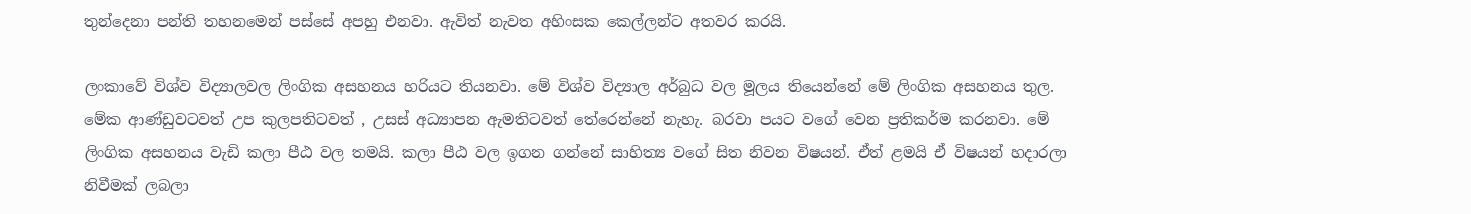තුන්දෙනා පන්ති තහනමෙන් පස්සේ අපහු එනවා. ඇවිත් නැවත අහිංසක කෙල්ලන්ට අතවර කරයි.

ලංකාවේ විශ්ව විද්‍යාලවල ලිංගික අසහනය හරියට තියනවා. මේ විශ්ව විද්‍යාල අර්බුධ වල මූලය තියෙන්නේ මේ ලිංගික අසහනය තුල. මේක ආණ්ඩුවටවත් උප කුලපතිටවත් , උසස් අධ්‍යාපන ඇමතිටවත් තේරෙන්නේ නැහැ. බරවා පයට වගේ වෙන ප්‍රතිකර්ම කරනවා. මේ ලිංගික අසහනය වැඩි කලා පීඨ වල තමයි. කලා පීඨ වල ඉගන ගන්නේ සාහිත්‍ය වගේ සිත නිවන විෂයන්. ඒත් ළමයි ඒ විෂයන් හදාරලා නිවීමක් ලබලා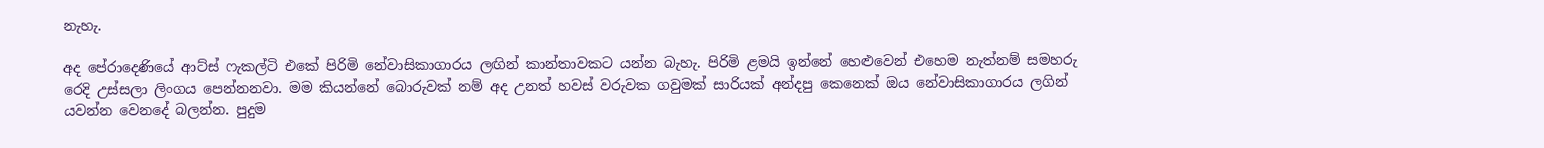නැහැ.

අද පේරාදෙණියේ ආට්ස් ෆැකල්ටි එකේ පිරිමි නේවාසිකාගාරය ලඟින් කාන්තාවකට යන්න බැහැ. පිරිමි ළමයි ඉන්නේ හෙළුවෙන් එහෙම නැත්නම් සමහරු රෙදි උස්සලා ලිංගය පෙන්නනවා. මම කියන්නේ බොරුවක් නම් අද උනත් හවස් වරුවක ගවුමක් සාරියක් අන්දපු කෙනෙක් ඔය නේවාසිකාගාරය ලගින් යවන්න වෙනදේ බලන්න. පුදුම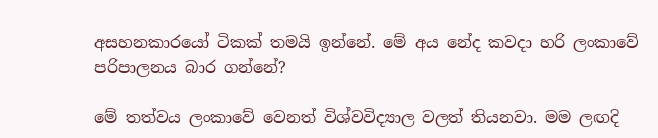අසහනකාරයෝ ටිකක් තමයි ඉන්නේ. මේ අය නේද කවදා හරි ලංකාවේ පරිපාලනය බාර ගන්නේ?

මේ තත්වය ලංකාවේ වෙනත් විශ්වවිද්‍යාල වලත් තියනවා. මම ලඟදි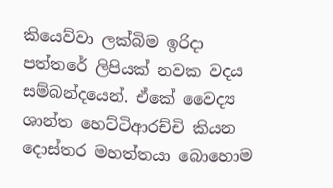කියෙව්වා ලක්බිම ඉරිදා පත්තරේ ලිපියක් නවක වදය සම්බන්දයෙන්. ඒකේ වෛද්‍ය ශාන්ත හෙට්ටිආරච්චි කියන දොස්තර මහත්තයා බොහොම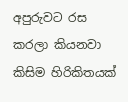අපුරුවට රස කරලා කියනවා කිසිම හිරිකිතයක්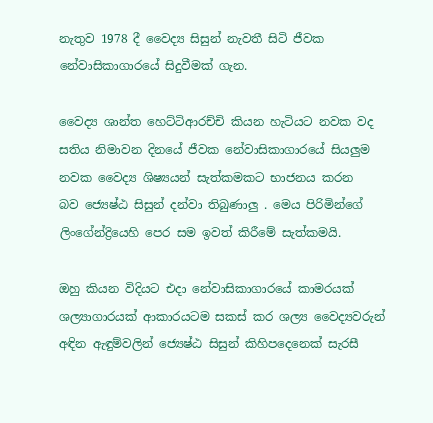නැතුව 1978 දී වෛද්‍ය සිසුන් නැවතී සිටි ජීවක නේවාසිකාගාරයේ සිදුවීමක් ගැන.

වෛද්‍ය ශාන්ත හෙට්ටිආරච්චි කියන හැටියට නවක වද සතිය නිමාවන දිනයේ ජීවක නේවාසිකාගාරයේ සියලුම නවක වෛද්‍ය ශිෂ්‍යයන් සැත්කමකට භාජනය කරන බව ‍‍‍ජ්‍යෙෂ්ඨ සිසුන් දන්වා තිබුණාලු . මෙය පිරිමින්ගේ ලිංගේන්ද්‍රියෙහි පෙර සම ඉවත් කිරීමේ සැත්කමයි.

ඔහු කියන විදියට එදා නේවාසිකාගාරයේ කාමරයක් ශල්‍යාගාරයක් ආකාරයටම සකස් කර ශල්‍ය වෛද්‍යවරුන් අඳින ඇඳුම්වලින් ‍‍‍ජ්‍යෙෂ්ඨ සිසුන් කිහිපදෙනෙක් සැරසී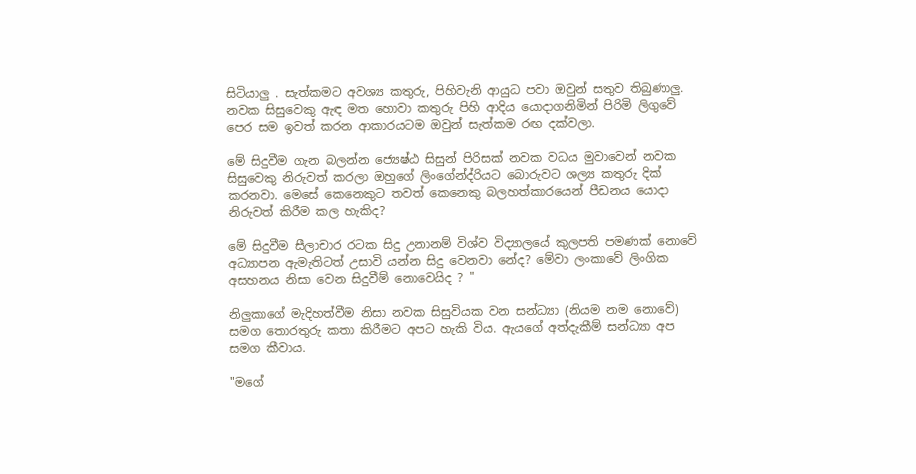සිටියාලු . සැත්කමට අවශ්‍ය කතුරු, පිහිවැනි ආයුධ පවා ඔවුන් සතුව තිබුණාලු. නවක සිසුවෙකු ඇඳ මත හොවා කතුරු පිහි ආදිය යොදාගනිමින් පිරිමි ලිගුවේ පෙර සම ඉවත් කරන ආකාරයටම ඔවුන් සැත්කම රඟ දක්වලා.

මේ සිදුවීම ගැන බලන්න ජ්‍යෙෂ්ඨ සිසුන් පිරිසක් නවක වධය මුවාවෙන් නවක සිසුවෙකු නිරුවත් කරලා ඔහුගේ ලිංගේන්ද්රියට බොරුවට ශල්‍ය කතුරු දික් කරනවා. මෙසේ කෙනෙකුට තවත් කෙනෙකු බලහත්කාරයෙන් පීඩනය යොදා නිරුවත් කිරීම කල හැකිද?

මේ සිදුවීම සීලාචාර රටක සිදු උනානම් විශ්ව විද්‍යාලයේ කුලපති පමණක් නොවේ අධ්‍යාපන ඇමැතිටත් උසාවි යන්න සිදු වෙනවා නේද? මේවා ලංකාවේ ලිංගික අසහනය නිසා වෙන සිදුවීම් නොවෙයිද ? "

නිලුකාගේ මැදිහත්වීම නිසා නවක සිසුවියක වන සන්ධ්‍යා (නියම නම නොවේ) සමග තොරතුරු කතා කිරීමට අපට හැකි විය. ඇයගේ අත්දැකීම් සන්ධ්‍යා අප සමග කීවාය.

"මගේ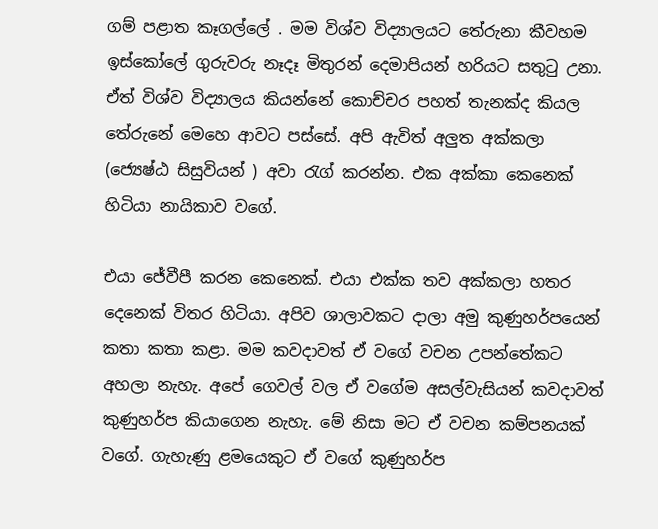ගම් පළාත කෑගල්ලේ . මම විශ්ව විද්‍යාලයට තේරුනා කීවහම ඉස්කෝලේ ගුරුවරු නෑදෑ මිතුරන් දෙමාපියන් හරියට සතුටු උනා. ඒත් විශ්ව විද්‍යාලය කියන්නේ කොච්චර පහත් තැනක්ද කියල තේරුනේ මෙහෙ ආවට පස්සේ. අපි ඇවිත් අලුත අක්කලා (ජ්‍යෙෂ්ඨ සිසුවියන් ) අවා රැග් කරන්න. එක අක්කා කෙනෙක් හිටියා නායිකාව වගේ.

එයා ජේවීපී කරන කෙනෙක්. එයා එක්ක තව අක්කලා හතර දෙනෙක් විතර හිටියා. අපිව ශාලාවකට දාලා අමු කුණුහර්පයෙන් කතා කතා කළා. මම කවදාවත් ඒ වගේ වචන උපන්තේකට අහලා නැහැ. අපේ ගෙවල් වල ඒ වගේම අසල්වැසියන් කවදාවත් කුණුහර්ප කියාගෙන නැහැ. මේ නිසා මට ඒ වචන කම්පනයක් වගේ. ගැහැණු ළමයෙකුට ඒ වගේ කුණුහර්ප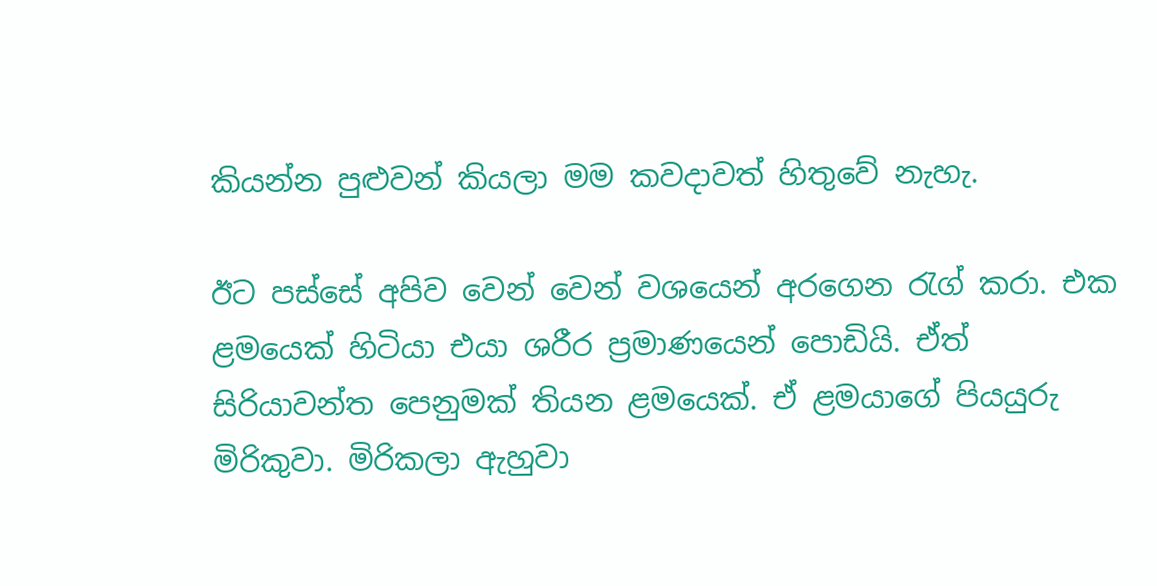කියන්න පුළුවන් කියලා මම කවදාවත් හිතුවේ නැහැ.

ඊට පස්සේ අපිව වෙන් වෙන් වශයෙන් අරගෙන රැග් කරා. එක ළමයෙක් හිටියා එයා ශරීර ප්‍රමාණයෙන් පොඩියි. ඒත් සිරියාවන්ත පෙනුමක් තියන ළමයෙක්. ඒ ළමයාගේ පියයුරු මිරිකුවා. මිරිකලා ඇහුවා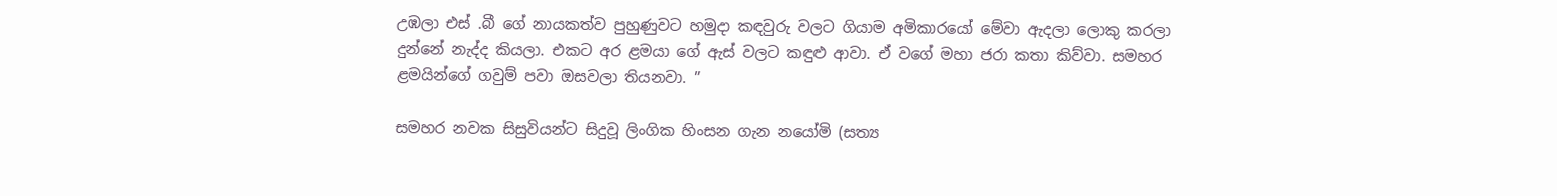උඹලා එස් .බී ගේ නායකත්ව පුහුණුවට හමුදා කඳවුරු වලට ගියාම අමිකාරයෝ මේවා ඇදලා ලොකු කරලා දුන්නේ නැද්ද කියලා. එකට අර ළමයා ගේ ඇස් වලට කඳුළු ආවා. ඒ වගේ මහා ජරා කතා කිව්වා. සමහර ළමයින්ගේ ගවුම් පවා ඔසවලා තියනවා. ”

සමහර නවක සිසුවියන්ට සිදුවූ ලිංගික හිංසන ගැන නයෝමි (සත්‍ය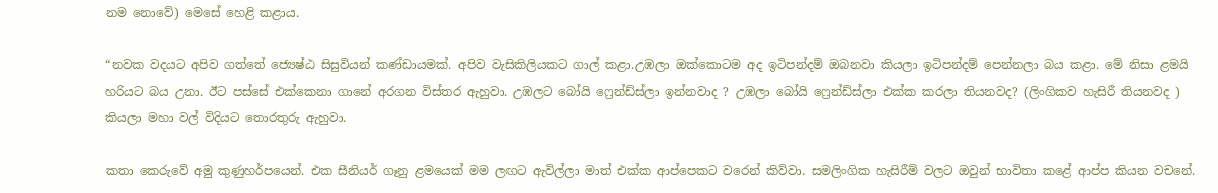නම නොවේ) මෙසේ හෙළි කළාය.

“නවක වදයට අපිව ගත්තේ ජ්‍යෙෂ්ඨ සිසුවියන් කණ්ඩායමක්. අපිව වැසිකිලියකට ගාල් කළා.උඹලා ඔක්කොටම අද ඉටිපන්දම් ඔබනවා කියලා ඉටිපන්දම් පෙන්නලා බය කළා. මේ නිසා ළමයි හරියට බය උනා. ඊට පස්සේ එක්කෙනා ගානේ අරගන විස්තර ඇහුවා. උඹලට බෝයි ෆ්‍රෙන්ඩ්ස්ලා ඉන්නවාද ? උඹලා බෝයි ෆ්‍රෙන්ඩ්ස්ලා එක්ක කරලා තියනවද? (ලිංගිකව හැසිරී තියනවද ) කියලා මහා වල් විදියට තොරතුරු ඇහුවා.

කතා කෙරුවේ අමු කුණුහර්පයෙන්. එක සීනියර් ගෑනු ළමයෙක් මම ලඟට ඇවිල්ලා මාත් එක්ක ආප්පෙකට වරෙන් කිව්වා. සමලිංගික හැසිරීම් වලට ඔවුන් භාවිතා කළේ ආප්ප කියන වචනේ.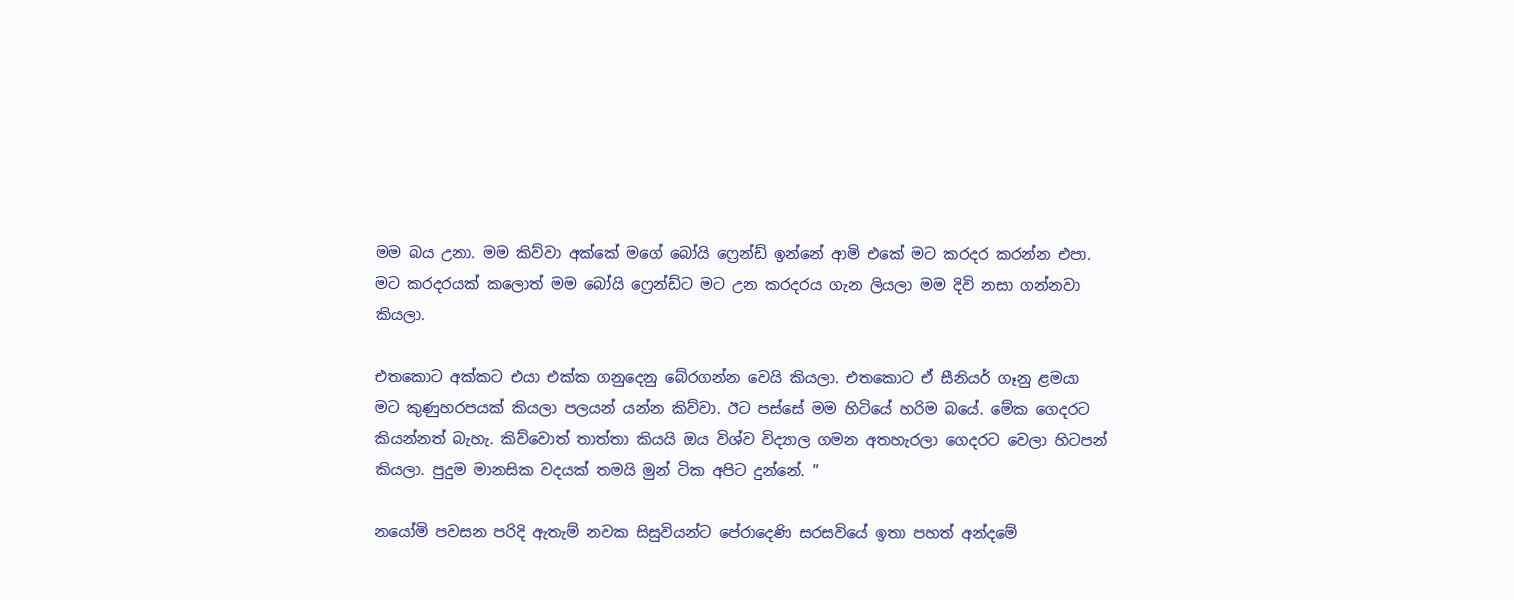මම බය උනා. මම කිව්වා අක්කේ මගේ බෝයි ෆ්‍රෙන්ඩ් ඉන්නේ ආමි එකේ මට කරදර කරන්න එපා. මට කරදරයක් කලොත් මම බෝයි ෆ්‍රෙන්ඩ්ට මට උන කරදරය ගැන ලියලා මම දිවි නසා ගන්නවා කියලා.

එතකොට අක්කට එයා එක්ක ගනුදෙනු බේරගන්න වෙයි කියලා. එතකොට ඒ සීනියර් ගෑනු ළමයා මට කුණුහරපයක් කියලා පලයන් යන්න කිව්වා. ඊට පස්සේ මම හිටියේ හරිම බයේ. මේක ගෙදරට කියන්නත් බැහැ. කිව්වොත් තාත්තා කියයි ඔය විශ්ව විද්‍යාල ගමන අතහැරලා ගෙදරට වෙලා හිටපන් කියලා. පුදුම මානසික වදයක් තමයි මුන් ටික අපිට දුන්නේ. ”

නයෝමි පවසන පරිදි ඇතැම් නවක සිසුවියන්ට පේරාදෙණි සරසවියේ ඉතා පහත් අන්දමේ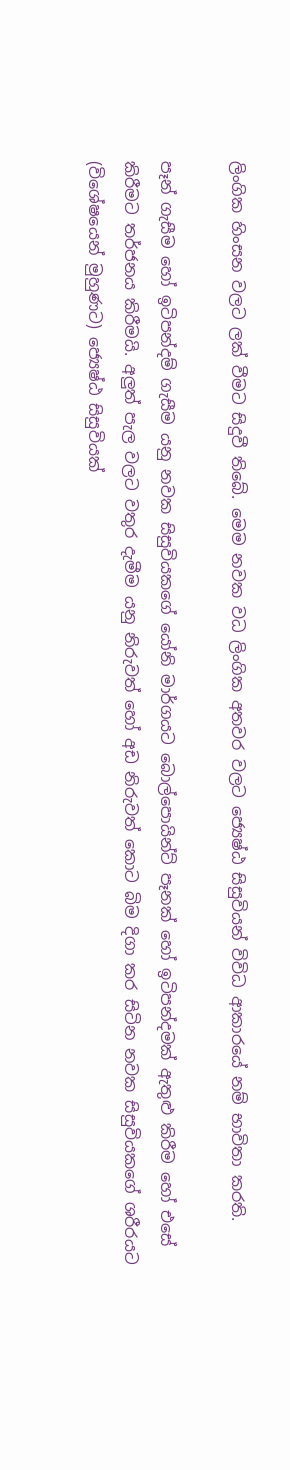ලිංගික හිංසන වලට ලක් වීමට සිදුවී තිබේ. මෙම නවක වධ ලිංගික අතවර වලට ජ්‍යෙෂ්ඨ සිසුවියන් විවිධ ආකාරයේ නම් භාවිතා කරති.

පෑන් ගැසීම හෝ ඉටිපන්දම් ගැසීම යනු නවක සිසුවියකගේ යෝනි මාර්ගයට බොල්පොයින්ට් පෑනක් හෝ ඉටිපන්දමක් ඇතුළු කිරීම හෝ එසේ කිරීමට තර්ජනය කිරීමයි. අලුත් පැල වලට වතුර දැමීම යනු නිරුවත් හෝ අඩ නිරුවත් කොට බිම දිගා කර සිටින නවක සිසුවියකගේ ශරීරයට (විශේෂයෙන් මුහුණට) ජ්‍යෙෂ්ඨ සිසුවියක්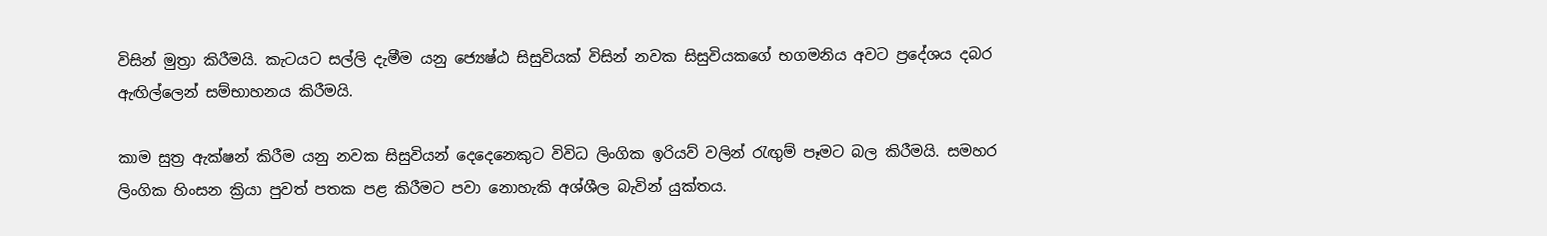විසින් මුත්‍රා කිරීමයි. කැටයට සල්ලි දැමීම යනු ජ්‍යෙෂ්ඨ සිසුවියක් විසින් නවක සිසුවියකගේ භගමනිය අවට ප්‍රදේශය දබර ඇඟිල්ලෙන් සම්භාහනය කිරීමයි.

කාම සුත්‍ර ඇක්ෂන් කිරීම යනු නවක සිසුවියන් දෙදෙනෙකුට විවිධ ලිංගික ඉරියව් වලින් රැඟුම් පෑමට බල කිරීමයි. සමහර ලිංගික හිංසන ක්‍රියා පුවත් පතක පළ කිරීමට පවා නොහැකි අශ්ශීල බැවින් යුක්තය.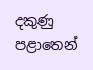දකුණු පළාතෙන්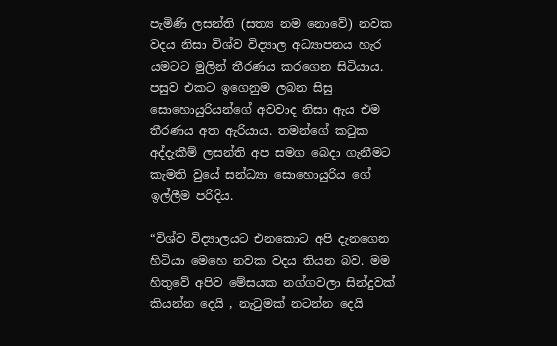පැමිණි ලසන්ති (සත්‍ය නම නොවේ) නවක වදය නිසා විශ්ව විද්‍යාල අධ්‍යාපනය හැර යමටට මුලින් තීරණය කරගෙන සිටියාය. පසුව එකට ඉගෙනුම ලබන සිසු සොහොයුරියන්ගේ අවවාද නිසා ඇය එම තීරණය අත ඇරියාය. තමන්ගේ කටුක අද්දැකීම් ලසන්ති අප සමග බෙදා ගැනීමට කැමති වුයේ සන්ධ්‍යා සොහොයුරිය ගේ ඉල්ලීම පරිදිය.

“විශ්ව විද්‍යාලයට එනකොට අපි දැනගෙන හිටියා මෙහෙ නවක වදය තියන බව. මම හිතුවේ අපිව මේසයක නග්ගවලා සින්දුවක් කියන්න දෙයි , නැටුමක් නටන්න දෙයි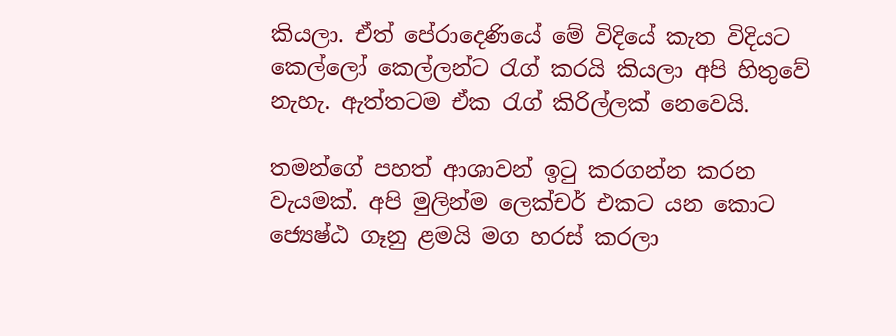කියලා. ඒත් පේරාදෙණියේ මේ විදියේ කැත විදියට කෙල්ලෝ කෙල්ලන්ට රැග් කරයි කියලා අපි හිතුවේ නැහැ. ඇත්තටම ඒක රැග් කිරිල්ලක් නෙවෙයි.

තමන්ගේ පහත් ආශාවන් ඉටු කරගන්න කරන වැයමක්. අපි මුලින්ම ලෙක්චර් එකට යන කොට ජ්‍යෙෂ්ඨ ගෑනු ළමයි මග හරස් කරලා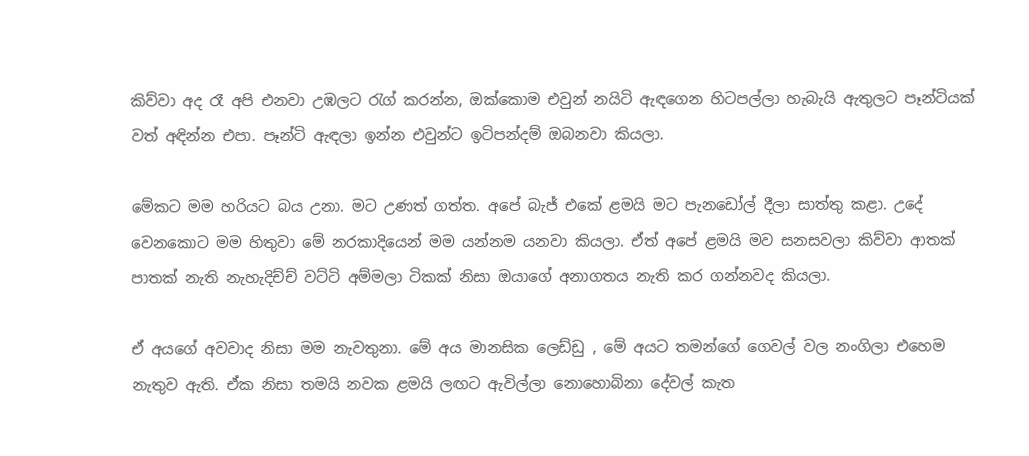කිව්වා අද රෑ අපි එනවා උඹලට රැග් කරන්න, ඔක්කොම එවුන් නයිටි ඇඳගෙන හිටපල්ලා හැබැයි ඇතුලට පෑන්ටියක් වත් අඳින්න එපා. පෑන්ටි ඇඳලා ඉන්න එවුන්ට ඉටිපන්දම් ඔබනවා කියලා.

මේකට මම හරියට බය උනා. මට උණත් ගත්ත. අපේ බැජ් එකේ ළමයි මට පැනඩෝල් දීලා සාත්තු කළා. උදේ වෙනකොට මම හිතුවා මේ නරකාදියෙන් මම යන්නම යනවා කියලා. ඒත් අපේ ළමයි මව සනසවලා කිව්වා ආතක් පාතක් නැති නැහැදිච්ච් වට්ටි අම්මලා ටිකක් නිසා ඔයාගේ අනාගතය නැති කර ගන්නවද කියලා.

ඒ අයගේ අවවාද නිසා මම නැවතුනා. මේ අය මානසික ලෙඩ්ඩු , මේ අයට තමන්ගේ ගෙවල් වල නංගිලා එහෙම නැතුව ඇති. ඒක නිසා තමයි නවක ළමයි ලඟට ඇවිල්ලා නොහොබිනා දේවල් කැත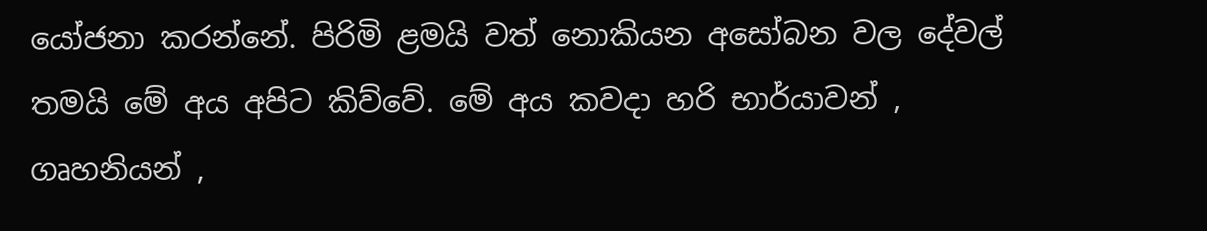යෝජනා කරන්නේ. පිරිමි ළමයි වත් නොකියන අසෝබන වල දේවල් තමයි මේ අය අපිට කිව්වේ. මේ අය කවදා හරි භාර්යාවන් , ගෘහනියන් ,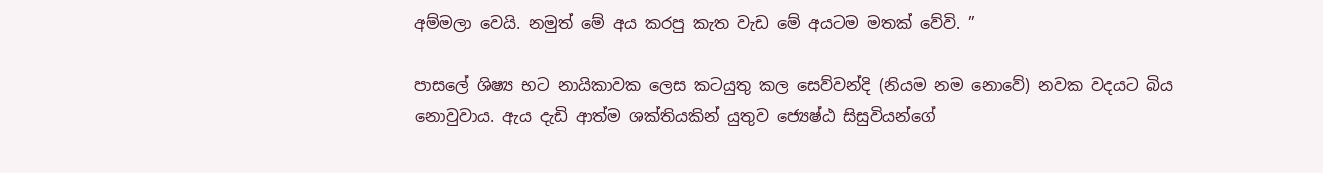අම්මලා වෙයි. නමුත් මේ අය කරපු කැත වැඩ මේ අයටම මතක් වේවි. ”

පාසලේ ශිෂ්‍ය භට නායිකාවක ලෙස කටයුතු කල සෙව්වන්දි (නියම නම නොවේ) නවක වදයට බිය නොවුවාය. ඇය දැඩි ආත්ම ශක්තියකින් යුතුව ජ්‍යෙෂ්ඨ සිසුවියන්ගේ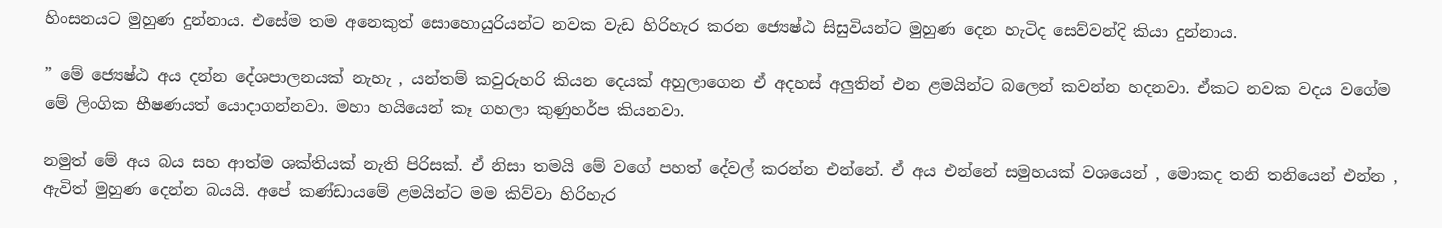හිංසනයට මුහුණ දුන්නාය. එසේම තම අනෙකුත් සොහොයුරියන්ට නවක වැඩ හිරිහැර කරන ජ්‍යෙෂ්ඨ සිසුවියන්ට මුහුණ දෙන හැටිද සෙව්වන්දි කියා දුන්නාය.

” මේ ජ්‍යෙෂ්ඨ අය දන්න දේශපාලනයක් නැහැ , යන්තම් කවුරුහරි කියන දෙයක් අහුලාගෙන ඒ අදහස් අලුතින් එන ළමයින්ට බලෙන් කවන්න හදනවා. ඒකට නවක වදය වගේම මේ ලිංගික භීෂණයත් යොදාගන්නවා. මහා හයියෙන් කෑ ගහලා කුණුහර්ප කියනවා.

නමුත් මේ අය බය සහ ආත්ම ශක්තියක් නැති පිරිසක්. ඒ නිසා තමයි මේ වගේ පහත් දේවල් කරන්න එන්නේ. ඒ අය එන්නේ සමුහයක් වශයෙන් , මොකද තනි තනියෙන් එන්න , ඇවිත් මුහුණ දෙන්න බයයි. අපේ කණ්ඩායමේ ළමයින්ට මම කිව්වා හිරිහැර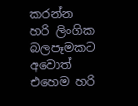කරන්න හරි ලිංගික බලපෑමකට අවොත් එහෙම හරි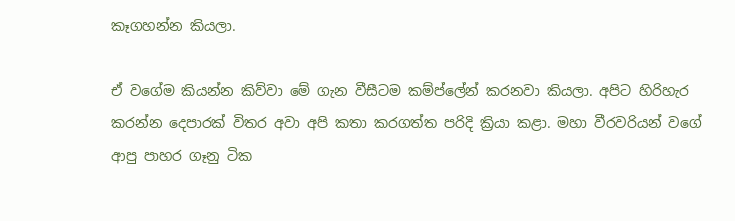කෑගහන්න කියලා.

ඒ වගේම කියන්න කිව්වා මේ ගැන වීසීටම කම්ප්ලේන් කරනවා කියලා. අපිට හිරිහැර කරන්න දෙපාරක් විතර අවා අපි කතා කරගත්ත පරිදි ක්‍රියා කළා. මහා වීරවරියන් වගේ ආපු පාහර ගෑනු ටික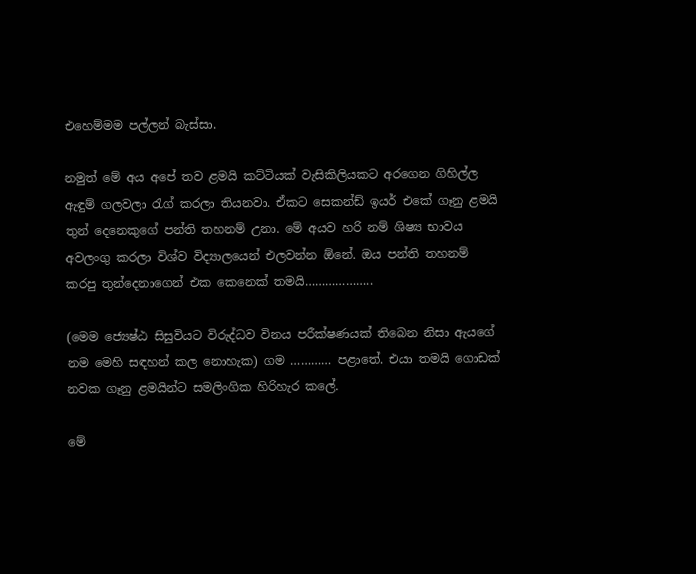එහෙම්මම පල්ලන් බැස්සා.

නමුත් මේ අය අපේ තව ළමයි කට්ටියක් වැසිකිලියකට අරගෙන ගිහිල්ල ඇඳුම් ගලවලා රැග් කරලා තියනවා. ඒකට සෙකන්ඩ් ඉයර් එකේ ගෑනු ළමයි තුන් දෙනෙකුගේ පන්ති තහනම් උනා. මේ අයව හරි නම් ශිෂ්‍ය භාවය අවලංගු කරලා විශ්ව විද්‍යාලයෙන් එලවන්න ඕනේ. ඔය පන්ති තහනම් කරපු තුන්දෙනාගෙන් එක කෙනෙක් තමයි………………..

(මෙම ජ්‍යෙෂ්ඨ සිසුවියට විරුද්ධව විනය පරීක්ෂණයක් තිබෙන නිසා ඇයගේ නම මෙහි සඳහන් කල නොහැක) ගම ………… පළාතේ. එයා තමයි ගොඩක් නවක ගෑනු ළමයින්ට සමලිංගික හිරිහැර කලේ.

මේ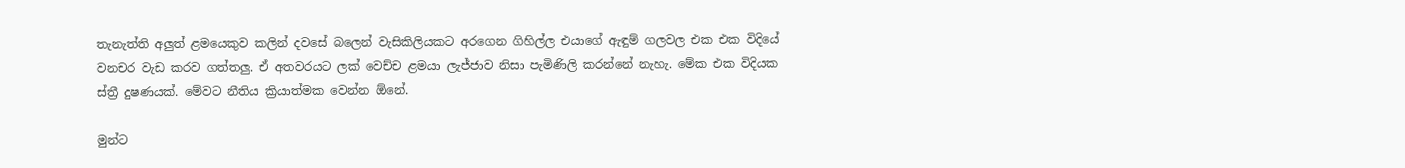තැනැත්ති අලුත් ළමයෙකුව කලින් දවසේ බලෙන් වැසිකිලියකට අරගෙන ගිහිල්ල එයාගේ ඇඳුම් ගලවල එක එක විදියේ වනචර වැඩ කරව ගත්තලු. ඒ අතවරයට ලක් වෙච්ච ළමයා ලැජ්ජාව නිසා පැමිණිලි කරන්නේ නැහැ. මේක එක විදියක ස්ත්‍රී දුෂණයක්. මේවට නීතිය ක්‍රියාත්මක වෙන්න ඕනේ.

මුන්ට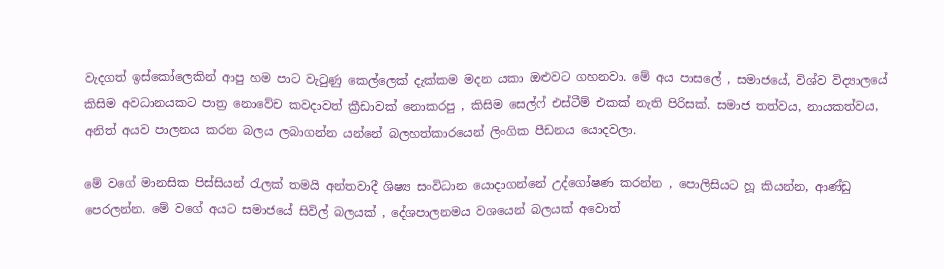වැදගත් ඉස්කෝලෙකින් ආපු හම පාට වැටුණු කෙල්ලෙක් දැක්කම මදන යකා ඔළුවට ගහනවා. මේ අය පාසලේ , සමාජයේ, විශ්ව විද්‍යාලයේ කිසිම අවධානයකට පාත්‍ර නොවේච කවදාවත් ක්‍රීඩාවක් නොකරපු , කිසිම සෙල්ෆ් එස්ටීම් එකක් නැති පිරිසක්. සමාජ තත්වය, නායකත්වය, අනිත් අයව පාලනය කරන බලය ලබාගන්න යන්නේ බලහත්කාරයෙන් ලිංගික පීඩනය යොදවලා.

මේ වගේ මානසික පිස්සියන් රැලක් තමයි අන්තවාදී ශිෂ්‍ය සංවිධාන යොදාගන්නේ උද්ගෝෂණ කරන්න , පොලිසියට හූ කියන්න, ආණ්ඩු පෙරලන්න. මේ වගේ අයට සමාජයේ සිවිල් බලයක් , දේශපාලනමය වශයෙන් බලයක් අවොත්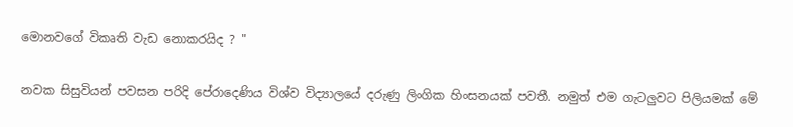මොනවගේ විකෘති වැඩ නොකරයිද ? "

නවක සිසුවියන් පවසන පරිදි පේරාදෙණිය විශ්ව විද්‍යාලයේ දරුණු ලිංගික හිංසනයක් පවතී. නමුත් එම ගැටලුවට පිලියමක් මේ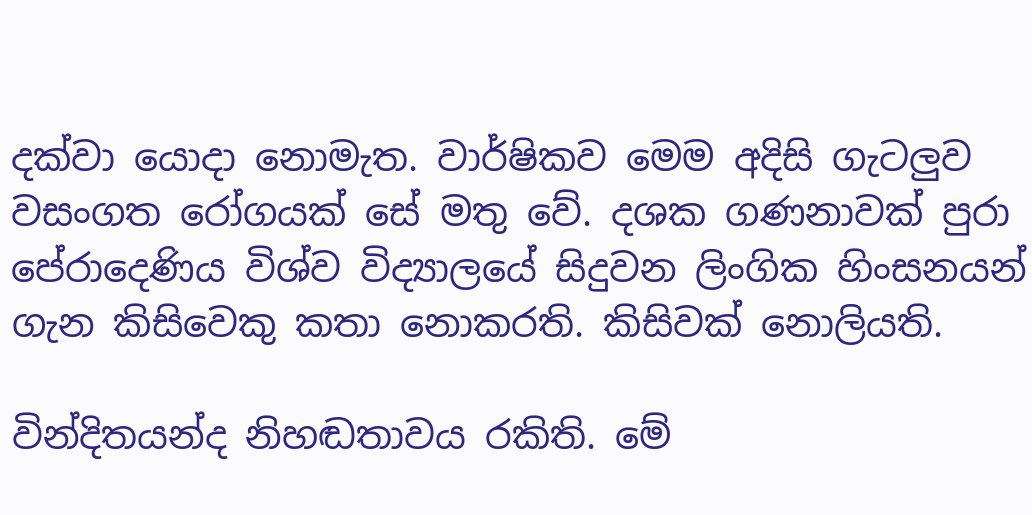දක්වා යොදා නොමැත. වාර්ෂිකව මෙම අදිසි ගැටලුව වසංගත රෝගයක් සේ මතු වේ. දශක ගණනාවක් පුරා පේරාදෙණිය විශ්ව විද්‍යාලයේ සිදුවන ලිංගික හිංසනයන් ගැන කිසිවෙකු කතා නොකරති. කිසිවක් නොලියති.

වින්දිතයන්ද නිහඬතාවය රකිති. මේ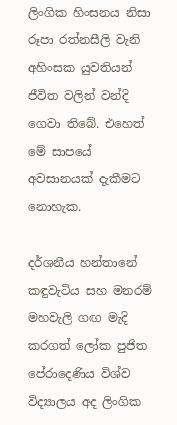ලිංගික හිංසනය නිසා රූපා රත්නසීලි වැනි අහිංසක යුවතියන් ජීවිත වලින් වන්දි ගෙවා තිබේ. එහෙත් මේ සාපයේ අවසානයක් දැකීමට නොහැක.

දර්ශනීය හන්තානේ කඳුවැටිය සහ මනරම් මහවැලි ගඟ මැදි කරගත් ලෝක පුජිත පේරාදෙණිය විශ්ව විද්‍යාලය අද ලිංගික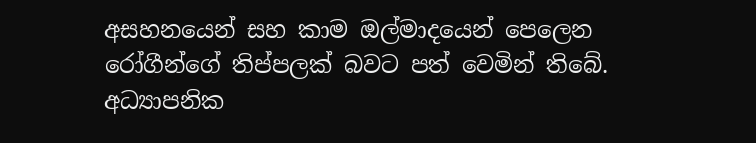අසහනයෙන් සහ කාම ඔල්මාදයෙන් පෙලෙන රෝගීන්ගේ තිප්පලක් බවට පත් වෙමින් තිබේ. අධ්‍යාපනික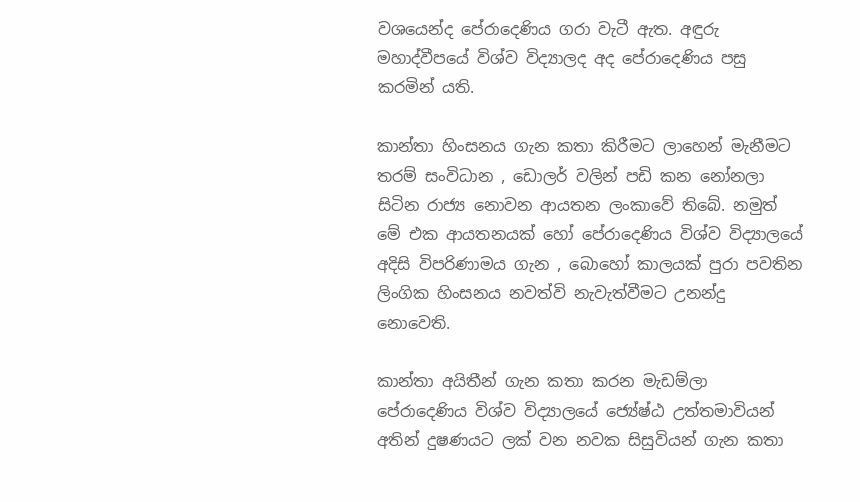වශයෙන්ද පේරාදෙණිය ගරා වැටී ඇත. අඳුරු මහාද්වීපයේ විශ්ව විද්‍යාලද අද පේරාදෙණිය පසු කරමින් යති.

කාන්තා හිංසනය ගැන කතා කිරීමට ලාහෙන් මැනීමට තරම් සංවිධාන , ඩොලර් වලින් පඩි කන නෝනලා සිටින රාජ්‍ය නොවන ආයතන ලංකාවේ තිබේ. නමුත් මේ එක ආයතනයක් හෝ පේරාදෙණිය විශ්ව විද්‍යාලයේ අදිසි විපරිණාමය ගැන , බොහෝ කාලයක් පුරා පවතින ලිංගික හිංසනය නවත්වි නැවැත්වීමට උනන්දු නොවෙති.

කාන්තා අයිතීන් ගැන කතා කරන මැඩම්ලා පේරාදෙණිය විශ්ව විද්‍යාලයේ ජ්‍යේෂ්ඨ උත්තමාවියන් අතින් දුෂණයට ලක් වන නවක සිසුවියන් ගැන කතා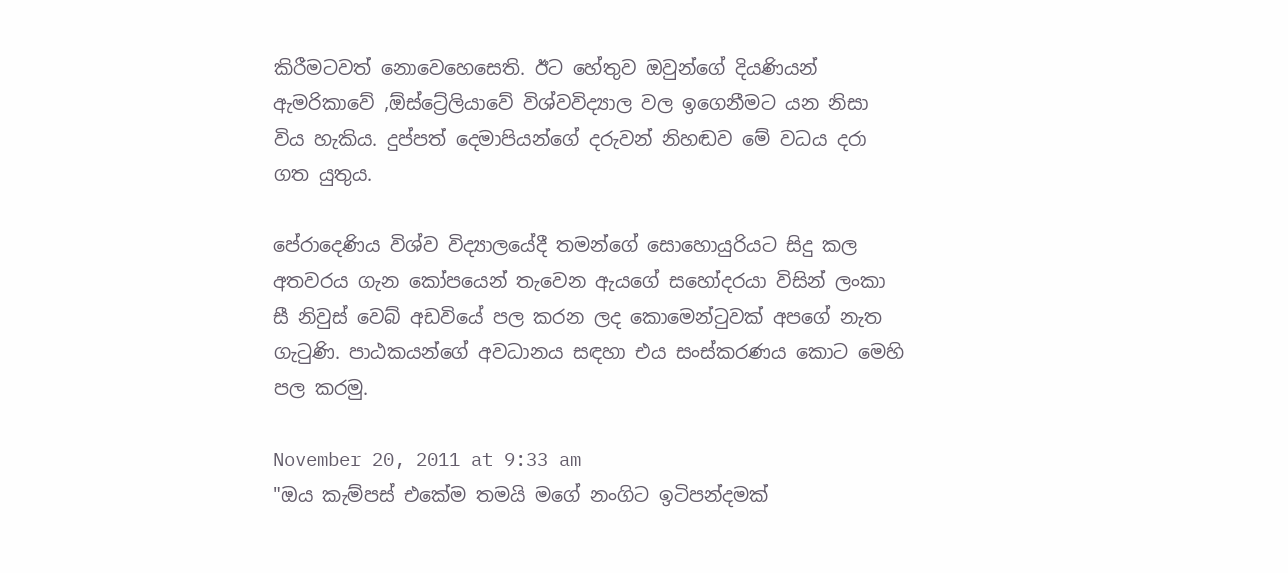කිරීමටවත් නොවෙහෙසෙති. ඊට හේතුව ඔවුන්ගේ දියණියන් ඇමරිකාවේ ,ඕස්ට්‍රේලියාවේ විශ්වවිද්‍යාල වල ඉගෙනීමට යන නිසා විය හැකිය. දුප්පත් දෙමාපියන්ගේ දරුවන් නිහඬව මේ වධය දරා ගත යුතුය.

පේරාදෙණිය විශ්ව විද්‍යාලයේදී තමන්ගේ සොහොයුරියට සිදු කල අතවරය ගැන කෝපයෙන් තැවෙන ඇයගේ සහෝදරයා විසින් ලංකා සී නිවුස් වෙබ් අඩවියේ පල කරන ලද කොමෙන්ටුවක් අපගේ නැත ගැටුණි. පාඨකයන්ගේ අවධානය සඳහා එය සංස්කරණය කොට මෙහි පල කරමු.

November 20, 2011 at 9:33 am
"ඔය කැම්පස් එකේම තමයි මගේ නංගිට ඉටිපන්දමක්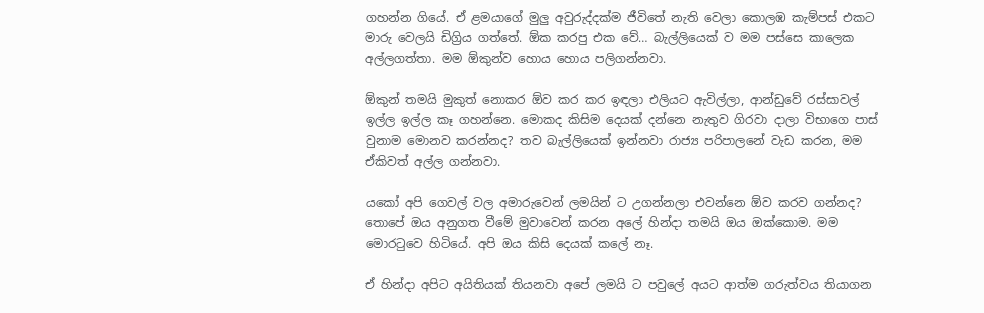ගහන්න ගියේ. ඒ ළමයාගේ මුලු අවුරුද්දක්ම ජීවිතේ නැති වෙලා කොලඹ කැම්පස් එකට මාරු වෙලයි ඩිග්‍රිය ගත්තේ. ඕක කරපු එක වේ… බැල්ලියෙක් ව මම පස්සෙ කාලෙක අල්ලගත්තා. මම ඕකුන්ව හොය හොය පලිගන්නවා.

ඕකුන් තමයි මුකුත් නොකර ඕව කර කර ඉඳලා එලියට ඇවිල්ලා, ආන්ඩුවේ රස්සාවල් ඉල්ල ඉල්ල කෑ ගහන්නෙ. මොකද කිසිම දෙයක් දන්නෙ නැතුව ගිරවා දාලා විභාගෙ පාස් වුනාම මොනව කරන්නද? තව බැල්ලියෙක් ඉන්නවා රාජ්‍ය පරිපාලනේ වැඩ කරන, මම ඒකිවත් අල්ල ගන්නවා.

යකෝ අපි ගෙවල් වල අමාරුවෙන් ලමයින් ට උගන්නලා එවන්නෙ ඕව කරව ගන්නද? තොපේ ඔය අනුගත වීමේ මුවාවෙන් කරන අලේ හින්දා තමයි ඔය ඔක්කොම. මම මොරටුවෙ හිටියේ. අපි ඔය කිසි දෙයක් කලේ නෑ.

ඒ හින්දා අපිට අයිතියක් තියනවා අපේ ලමයි ට පවුලේ අයට ආත්ම ගරුත්වය තියාගන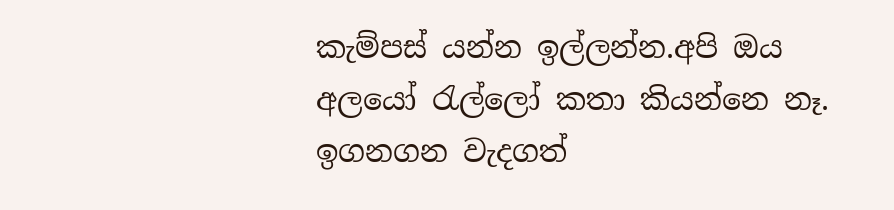කැම්පස් යන්න ඉල්ලන්න.අපි ඔය අලයෝ රැල්ලෝ කතා කියන්නෙ නෑ. ඉගනගන වැදගත්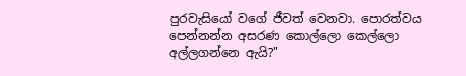පුරවැසියෝ වගේ ජීවත් වෙනවා. පොරත්වය පෙන්නන්න අසරණ කොල්ලො කෙල්ලො අල්ලගන්නෙ ඇයි?"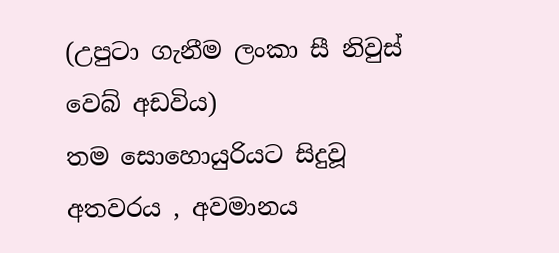(උපුටා ගැනීම ලංකා සී නිවුස් වෙබ් අඩවිය)
තම සොහොයුරියට සිදුවූ අතවරය , අවමානය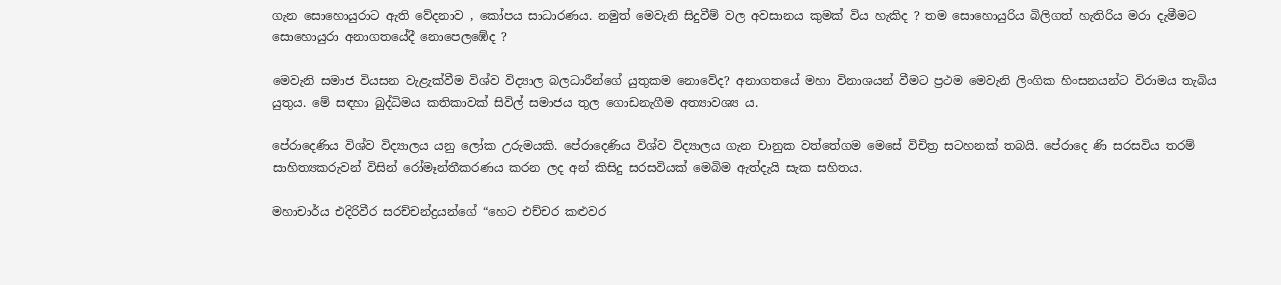ගැන සොහොයුරාට ඇති වේදනාව , කෝපය සාධාරණය. නමුත් මෙවැනි සිදුවීම් වල අවසානය කුමක් විය හැකිද ? තම සොහොයුරිය බිලිගත් හැතිරිය මරා දැමීමට සොහොයුරා අනාගතයේදී නොපෙලඹේද ?

මෙවැනි සමාජ වියසන වැළැක්වීම විශ්ව විද්‍යාල බලධාරීන්ගේ යුතුකම නොවේද? අනාගතයේ මහා විනාශයන් වීමට ප්‍රථම මෙවැනි ලිංගික හිංසනයන්ට විරාමය තැබිය යුතුය. මේ සඳහා බුද්ධිමය කතිකාවක් සිවිල් සමාජය තුල ගොඩනැගීම අත්‍යාවශ්‍ය ය.

පේරාදෙණිය විශ්ව විද්‍යාලය යනු ලෝක උරුමයකි. පේරාදෙණිය විශ්ව විද්‍යාලය ගැන චානුක වත්තේගම මෙසේ විචිත්‍ර සටහනක් තබයි. පේරාදෙ ණි සරසවිය තරම් සාහිත්‍යකරුවන් විසින් රෝමෑන්තීකරණය කරන ලද අන් කිසිදු සරසවියක් මෙබිම ඇත්දැයි සැක සහිතය.

මහාචාර්ය එදිරිවීර සරච්චන්ද්‍රයන්ගේ “හෙට එච්චර කළුවර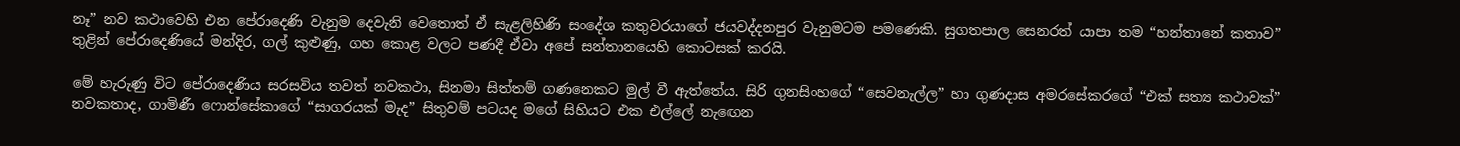නෑ” නව කථාවෙහි එන පේරාදෙණි වැනුම දෙවැනි වෙතොත් ඒ සැළලිහිණි සංදේශ කතුවරයාගේ ජයවද්දනපුර වැනුමටම පමණෙකි. සුගතපාල සෙනරත් යාපා තම “හන්තානේ කතාව” තුළින් පේරාදෙණියේ මන්දිර, ගල් කුළුණු, ගහ කොළ වලට පණදී ඒවා අපේ සන්තානයෙහි කොටසක් කරයි.

මේ හැරුණු විට පේරාදෙණිය සරසවිය තවත් නවකථා, සිනමා සිත්තම් ගණනෙකට මුල් වී ඇත්තේය. සිරි ගුනසිංහගේ “සෙවනැල්ල” හා ගුණදාස අමරසේකරගේ “එක් සත්‍ය කථාවක්” නවකතාද, ගාමිණී ෆොන්සේකාගේ “සාගරයක් මැද” සිතුවම් පටයද මගේ සිහියට එක එල්ලේ නැඟෙන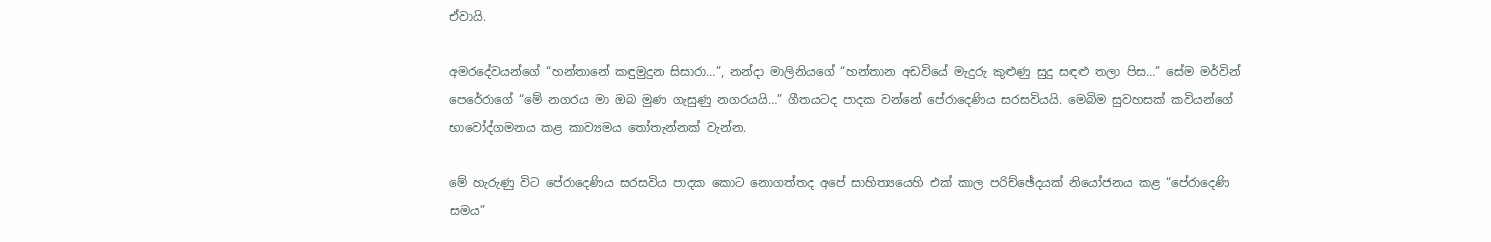ඒවායි.

අමරදේවයන්ගේ “හන්තානේ කඳුමුදුන සිසාරා…”, නන්දා මාලිනියගේ “හන්තාන අඩවියේ මැදුරු කුළුණු සුදු සඳළු තලා පිස…” සේම මර්වින් පෙරේරාගේ “මේ නගරය මා ඔබ මුණ ගැසුණු නගරයයි…” ගීතයටද පාදක වන්නේ පේරාදෙණිය සරසවියයි. මෙබිම සුවහසක් කවියන්ගේ භාවෝද්ගමනය කළ කාව්‍යමය තෝතැන්නක් වැන්න.

මේ හැරුණු විට පේරාදෙණිය සරසවිය පාදක කොට නොගත්තද අපේ සාහිත්‍යයෙහි එක් කාල පරිච්ඡේදයක් නියෝජනය කළ “පේරාදෙණි සමය”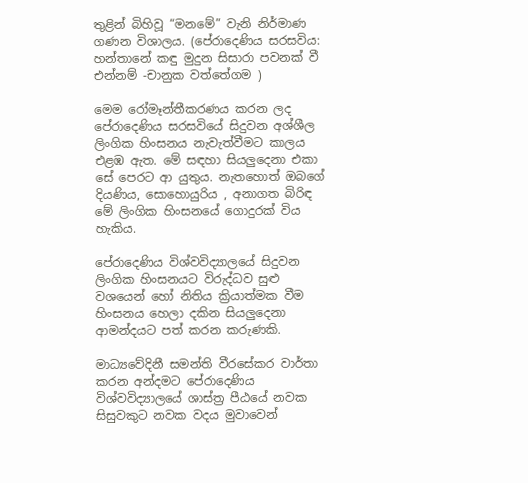තුළින් බිහිවූ “මනමේ” වැනි නිර්මාණ ගණන විශාලය. (පේරාදෙණිය සරසවිය: හන්තානේ කඳු මුදුන සිසාරා පවනක් වී එන්නම් -චානුක වත්තේගම )

මෙම රෝමෑන්තීකරණය කරන ලද පේරාදෙණිය සරසවියේ සිදුවන අශ්ශීල ලිංගික හිංසනය නැවැත්වීමට කාලය එළඹ ඇත. මේ සඳහා සියලුදෙනා එකා සේ පෙරට ආ යුතුය. නැතහොත් ඔබගේ දියණිය, සොහොයුරිය , අනාගත බිරිඳ මේ ලිංගික හිංසනයේ ගොදුරක් විය හැකිය.

පේරාදෙණිය විශ්වවිද්‍යාලයේ සිදුවන ලිංගික හිංසනයට විරුද්ධව සුළු වශයෙන් හෝ නිතිය ක්‍රියාත්මක වීම හිංසනය හෙලා දකින සියලුදෙනා ආමන්දයට පත් කරන කරුණකි.

මාධ්‍යවේදිනී සමන්ති වීරසේකර වාර්තා කරන අන්දමට පේරාදෙණිය විශ්වවිද්‍යාලයේ ශාස්ත්‍ර පීඨයේ නවක සිසුවකුට නවක වදය මුවාවෙන්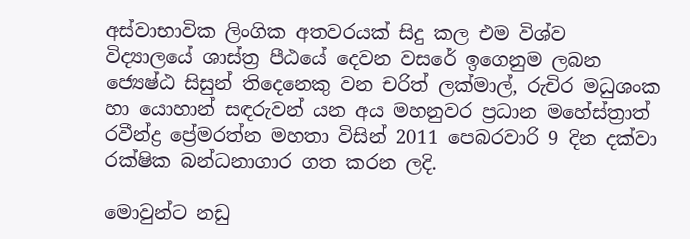අස්වාභාවික ලිංගික අතවරයක් සිදු කල එම විශ්ව විද්‍යාලයේ ශාස්ත්‍ර පීඨයේ දෙවන වසරේ ඉගෙනුම ලබන ජ්‍යෙෂ්ඨ සිසුන් තිදෙනෙකු වන චරිත් ලක්මාල්, රුචිර මධුශංක හා යොහාන් සඳරුවන් යන අය මහනුවර ප්‍රධාන මහේස්ත්‍රාත් රවීන්ද්‍ර ප්‍රේමරත්න මහතා විසින් 2011 පෙබරවාරි 9 දින දක්වා රක්ෂික බන්ධනාගාර ගත කරන ලදි.

මොවුන්ට නඩු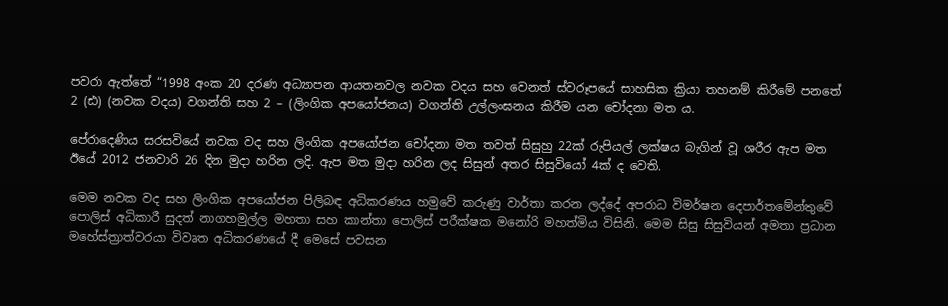පවරා ඇත්තේ “1998 අංක 20 දරණ අධ්‍යාපන ආයතනවල නවක වදය සහ වෙනත් ස්වරූපයේ සාහසික ක්‍රියා තහනම් කිරීමේ පනතේ 2 (ඪ) (නවක වදය) වගන්ති සහ 2 – (ලිංගික අපයෝජනය) වගන්ති උල්ලංඝනය කිරීම යන චෝදනා මත ය.

පේරාදෙණිය සරසවියේ නවක වද සහ ලිංගික අපයෝජන චෝදනා මත තවත් සිසුහු 22ක් රුපියල් ලක්ෂය බැගින් වූ ශරීර ඇප මත ඊයේ 2012 ජනවාරි 26 දින මුදා හරින ලදි. ඇප මත මුදා හරින ලද සිසුන් අතර සිසුවියෝ 4ක් ද වෙති.

මෙම නවක වද සහ ලිංගික අපයෝජන පිලිබඳ අධිකරණය හමුවේ කරුණු වාර්තා කරන ලද්දේ අපරාධ විමර්ෂන දෙපාර්තමේන්තුවේ පොලිස් අධිකාරී සුදත් නාගහමුල්ල මහතා සහ කාන්තා පොලිස් පරීක්ෂක මනෝරි මහත්මිය විසිනි. මෙම සිසු සිසුවියන් අමතා ප්‍රධාන මහේස්ත්‍රාත්වරයා විවෘත අධිකරණයේ දී මෙසේ පවසන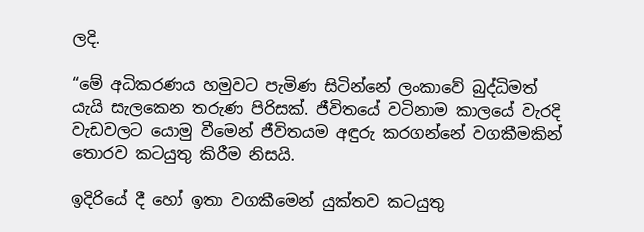ලදි.

“මේ අධිකරණය හමුවට පැමිණ සිටින්නේ ලංකාවේ බුද්ධිමත් යැයි සැලකෙන තරුණ පිරිසක්. ජීවිතයේ වටිනාම කාලයේ වැරදි වැඩවලට යොමු වීමෙන් ජීවිතයම අඳුරු කරගන්නේ වගකීමකින් තොරව කටයුතු කිරීම නිසයි.

ඉදිරියේ දී හෝ ඉතා වගකීමෙන් යුක්තව කටයුතු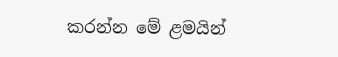කරන්න මේ ළමයින්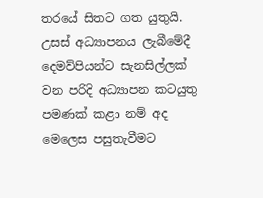තරයේ සිතට ගත යුතුයි. උසස් අධ්‍යාපනය ලැබීමේදී දෙමව්පියන්ට සැනසිල්ලක් වන පරිදි අධ්‍යාපන කටයුතු පමණක් කළා නම් අද මෙලෙස පසුතැවීමට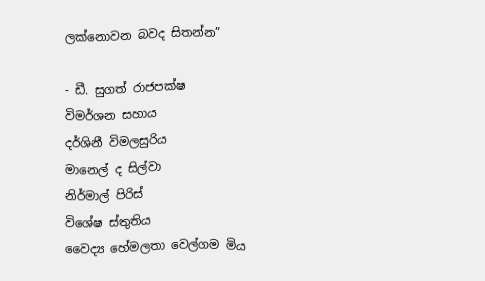ලක්නොවන බවද සිතන්න”

- ඩී. සුගත් රාජපක්ෂ
විමර්ශන සහාය
දර්ශිනී විමලසුරිය
මානෙල් ද සිල්වා
නිර්මාල් පිරිස්
විශේෂ ස්තුතිය
වෛද්‍ය හේමලතා වෙල්ගම මිය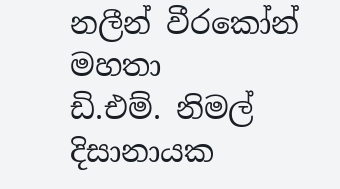නලීන් වීරකෝන් මහතා
ඩි.එම්. නිමල් දිසානායක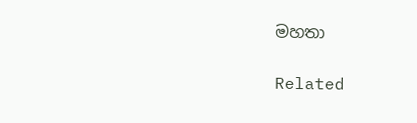මහතා

Related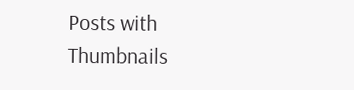Posts with Thumbnails